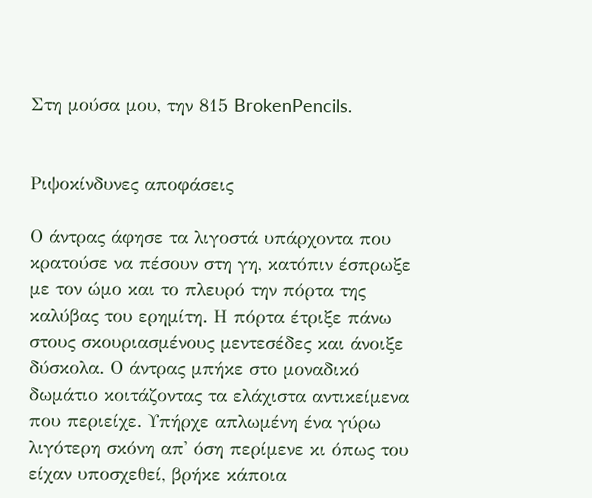Στη μούσα μου, την 815 BrokenPencils.


Ριψοκίνδυνες αποφάσεις

Ο άντρας άφησε τα λιγοστά υπάρχοντα που κρατούσε να πέσουν στη γη, κατόπιν έσπρωξε με τον ώμο και το πλευρό την πόρτα της καλύβας του ερημίτη. Η πόρτα έτριξε πάνω στους σκουριασμένους μεντεσέδες και άνοιξε δύσκολα. Ο άντρας μπήκε στο μοναδικό δωμάτιο κοιτάζοντας τα ελάχιστα αντικείμενα που περιείχε. Υπήρχε απλωμένη ένα γύρω λιγότερη σκόνη απ' όση περίμενε κι όπως του είχαν υποσχεθεί, βρήκε κάποια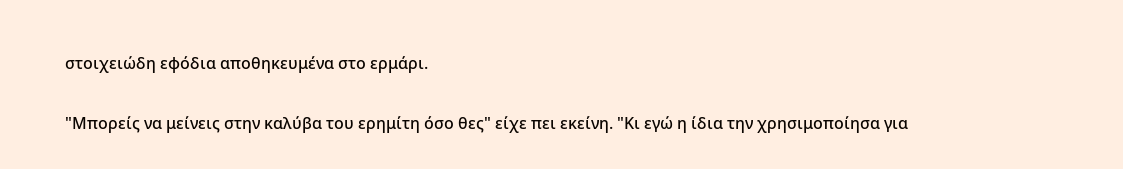στοιχειώδη εφόδια αποθηκευμένα στο ερμάρι.

"Μπορείς να μείνεις στην καλύβα του ερημίτη όσο θες" είχε πει εκείνη. "Κι εγώ η ίδια την χρησιμοποίησα για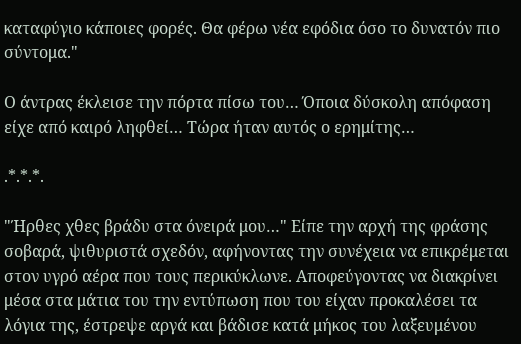καταφύγιο κάποιες φορές. Θα φέρω νέα εφόδια όσο το δυνατόν πιο σύντομα."

Ο άντρας έκλεισε την πόρτα πίσω του… Όποια δύσκολη απόφαση είχε από καιρό ληφθεί… Τώρα ήταν αυτός ο ερημίτης…

.*.*.*.

"Ήρθες χθες βράδυ στα όνειρά μου…" Είπε την αρχή της φράσης σοβαρά, ψιθυριστά σχεδόν, αφήνοντας την συνέχεια να επικρέμεται στον υγρό αέρα που τους περικύκλωνε. Αποφεύγοντας να διακρίνει μέσα στα μάτια του την εντύπωση που του είχαν προκαλέσει τα λόγια της, έστρεψε αργά και βάδισε κατά μήκος του λαξευμένου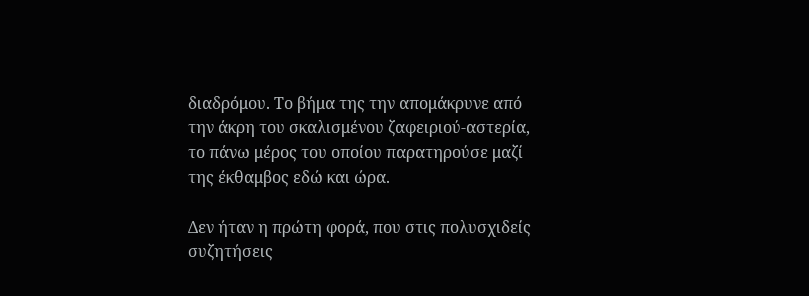διαδρόμου. Το βήμα της την απομάκρυνε από την άκρη του σκαλισμένου ζαφειριού-αστερία, το πάνω μέρος του οποίου παρατηρούσε μαζί της έκθαμβος εδώ και ώρα.

Δεν ήταν η πρώτη φορά, που στις πολυσχιδείς συζητήσεις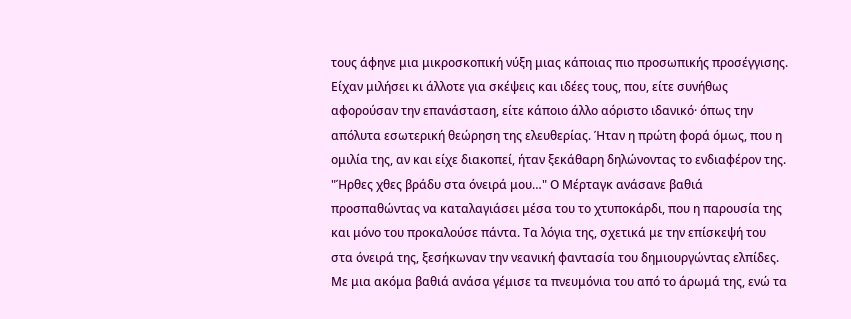τους άφηνε μια μικροσκοπική νύξη μιας κάποιας πιο προσωπικής προσέγγισης. Είχαν μιλήσει κι άλλοτε για σκέψεις και ιδέες τους, που, είτε συνήθως αφορούσαν την επανάσταση, είτε κάποιο άλλο αόριστο ιδανικό· όπως την απόλυτα εσωτερική θεώρηση της ελευθερίας. Ήταν η πρώτη φορά όμως, που η ομιλία της, αν και είχε διακοπεί, ήταν ξεκάθαρη δηλώνοντας το ενδιαφέρον της. "Ήρθες χθες βράδυ στα όνειρά μου…" Ο Μέρταγκ ανάσανε βαθιά προσπαθώντας να καταλαγιάσει μέσα του το χτυποκάρδι, που η παρουσία της και μόνο του προκαλούσε πάντα. Τα λόγια της, σχετικά με την επίσκεψή του στα όνειρά της, ξεσήκωναν την νεανική φαντασία του δημιουργώντας ελπίδες. Με μια ακόμα βαθιά ανάσα γέμισε τα πνευμόνια του από το άρωμά της, ενώ τα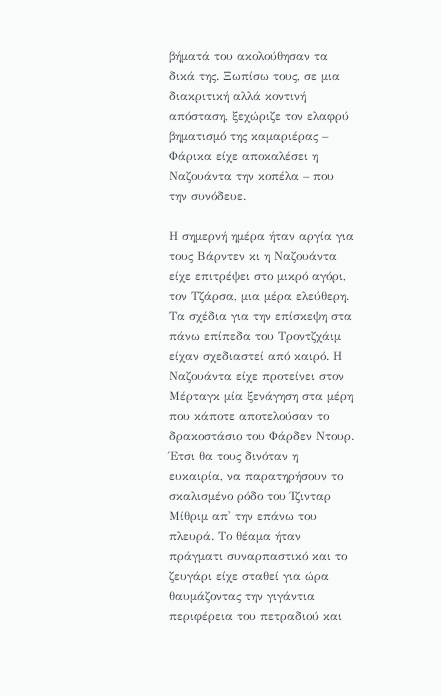βήματά του ακολούθησαν τα δικά της. Ξωπίσω τους, σε μια διακριτική αλλά κοντινή απόσταση, ξεχώριζε τον ελαφρύ βηματισμό της καμαριέρας – Φάρικα είχε αποκαλέσει η Ναζουάντα την κοπέλα – που την συνόδευε.

Η σημερνή ημέρα ήταν αργία για τους Βάρντεν κι η Ναζουάντα είχε επιτρέψει στο μικρό αγόρι, τον Τζάρσα, μια μέρα ελεύθερη. Τα σχέδια για την επίσκεψη στα πάνω επίπεδα του Τροντζχάιμ είχαν σχεδιαστεί από καιρό. Η Ναζουάντα είχε προτείνει στον Μέρταγκ μία ξενάγηση στα μέρη που κάποτε αποτελούσαν το δρακοστάσιο του Φάρδεν Ντουρ. Έτσι θα τους δινόταν η ευκαιρία, να παρατηρήσουν το σκαλισμένο ρόδο του Ίζινταρ Μίθριμ απ' την επάνω του πλευρά. Το θέαμα ήταν πράγματι συναρπαστικό και το ζευγάρι είχε σταθεί για ώρα θαυμάζοντας την γιγάντια περιφέρεια του πετραδιού και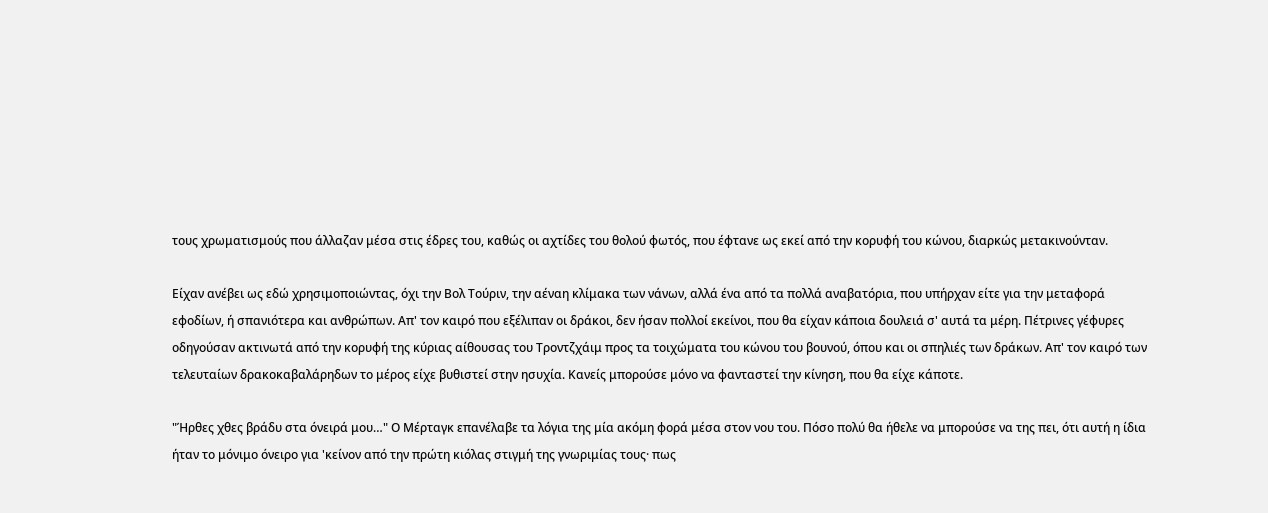τους χρωματισμούς που άλλαζαν μέσα στις έδρες του, καθώς οι αχτίδες του θολού φωτός, που έφτανε ως εκεί από την κορυφή του κώνου, διαρκώς μετακινούνταν.

Είχαν ανέβει ως εδώ χρησιμοποιώντας, όχι την Βολ Τούριν, την αέναη κλίμακα των νάνων, αλλά ένα από τα πολλά αναβατόρια, που υπήρχαν είτε για την μεταφορά εφοδίων, ή σπανιότερα και ανθρώπων. Απ' τον καιρό που εξέλιπαν οι δράκοι, δεν ήσαν πολλοί εκείνοι, που θα είχαν κάποια δουλειά σ' αυτά τα μέρη. Πέτρινες γέφυρες οδηγούσαν ακτινωτά από την κορυφή της κύριας αίθουσας του Τροντζχάιμ προς τα τοιχώματα του κώνου του βουνού, όπου και οι σπηλιές των δράκων. Απ' τον καιρό των τελευταίων δρακοκαβαλάρηδων το μέρος είχε βυθιστεί στην ησυχία. Κανείς μπορούσε μόνο να φανταστεί την κίνηση, που θα είχε κάποτε.

"Ήρθες χθες βράδυ στα όνειρά μου…" Ο Μέρταγκ επανέλαβε τα λόγια της μία ακόμη φορά μέσα στον νου του. Πόσο πολύ θα ήθελε να μπορούσε να της πει, ότι αυτή η ίδια ήταν το μόνιμο όνειρο για 'κείνον από την πρώτη κιόλας στιγμή της γνωριμίας τους· πως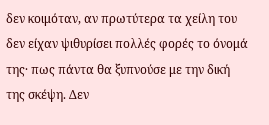δεν κοιμόταν, αν πρωτύτερα τα χείλη του δεν είχαν ψιθυρίσει πολλές φορές το όνομά της· πως πάντα θα ξυπνούσε με την δική της σκέψη. Δεν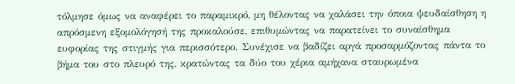τόλμησε όμως να αναφέρει το παραμικρό, μη θέλοντας να χαλάσει την όποια ψευδαίσθηση η απρόσμενη εξομολόγησή της προκαλούσε, επιθυμώντας να παρατείνει το συναίσθημα ευφορίας της στιγμής για περισσότερο. Συνέχισε να βαδίζει αργά προσαρμόζοντας πάντα το βήμα του στο πλευρό της, κρατώντας τα δύο του χέρια αμήχανα σταυρωμένα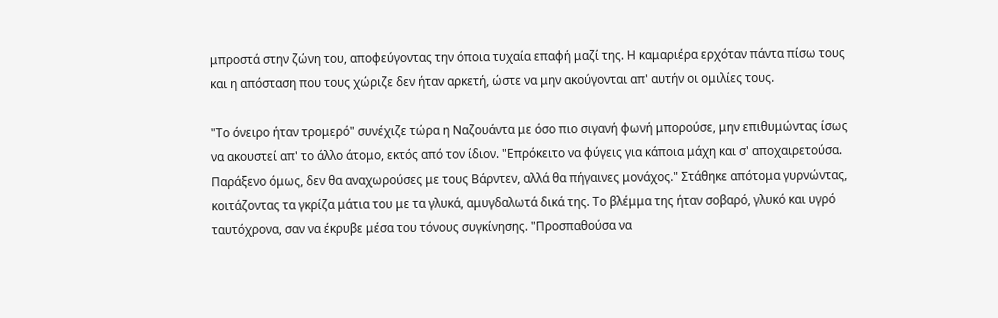μπροστά στην ζώνη του, αποφεύγοντας την όποια τυχαία επαφή μαζί της. Η καμαριέρα ερχόταν πάντα πίσω τους και η απόσταση που τους χώριζε δεν ήταν αρκετή, ώστε να μην ακούγονται απ' αυτήν οι ομιλίες τους.

"Το όνειρο ήταν τρομερό" συνέχιζε τώρα η Ναζουάντα με όσο πιο σιγανή φωνή μπορούσε, μην επιθυμώντας ίσως να ακουστεί απ' το άλλο άτομο, εκτός από τον ίδιον. "Επρόκειτο να φύγεις για κάποια μάχη και σ' αποχαιρετούσα. Παράξενο όμως, δεν θα αναχωρούσες με τους Βάρντεν, αλλά θα πήγαινες μονάχος." Στάθηκε απότομα γυρνώντας, κοιτάζοντας τα γκρίζα μάτια του με τα γλυκά, αμυγδαλωτά δικά της. Το βλέμμα της ήταν σοβαρό, γλυκό και υγρό ταυτόχρονα, σαν να έκρυβε μέσα του τόνους συγκίνησης. "Προσπαθούσα να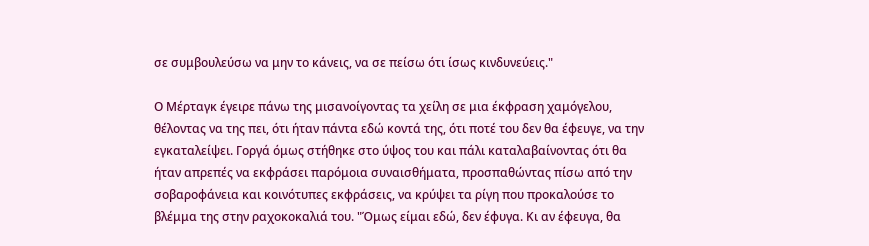σε συμβουλεύσω να μην το κάνεις, να σε πείσω ότι ίσως κινδυνεύεις."

Ο Μέρταγκ έγειρε πάνω της μισανοίγοντας τα χείλη σε μια έκφραση χαμόγελου, θέλοντας να της πει, ότι ήταν πάντα εδώ κοντά της, ότι ποτέ του δεν θα έφευγε, να την εγκαταλείψει. Γοργά όμως στήθηκε στο ύψος του και πάλι καταλαβαίνοντας ότι θα ήταν απρεπές να εκφράσει παρόμοια συναισθήματα, προσπαθώντας πίσω από την σοβαροφάνεια και κοινότυπες εκφράσεις, να κρύψει τα ρίγη που προκαλούσε το βλέμμα της στην ραχοκοκαλιά του. "Όμως είμαι εδώ, δεν έφυγα. Κι αν έφευγα, θα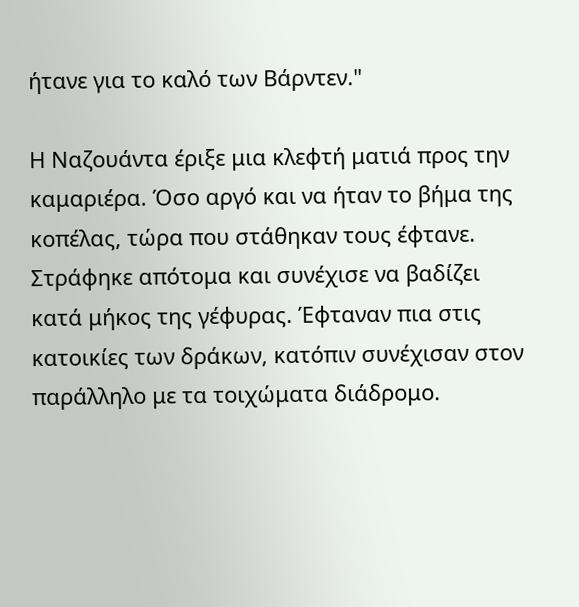ήτανε για το καλό των Βάρντεν."

Η Ναζουάντα έριξε μια κλεφτή ματιά προς την καμαριέρα. Όσο αργό και να ήταν το βήμα της κοπέλας, τώρα που στάθηκαν τους έφτανε. Στράφηκε απότομα και συνέχισε να βαδίζει κατά μήκος της γέφυρας. Έφταναν πια στις κατοικίες των δράκων, κατόπιν συνέχισαν στον παράλληλο με τα τοιχώματα διάδρομο.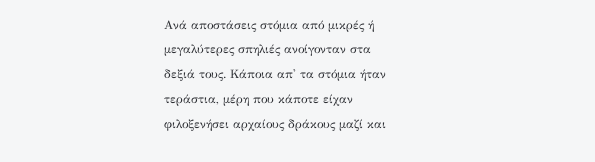Ανά αποστάσεις στόμια από μικρές ή μεγαλύτερες σπηλιές ανοίγονταν στα δεξιά τους. Κάποια απ' τα στόμια ήταν τεράστια, μέρη που κάποτε είχαν φιλοξενήσει αρχαίους δράκους μαζί και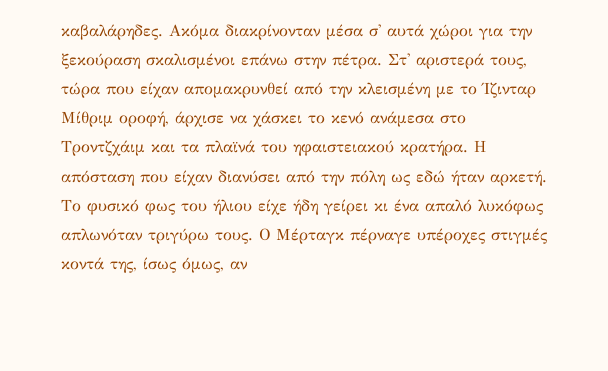καβαλάρηδες. Ακόμα διακρίνονταν μέσα σ' αυτά χώροι για την ξεκούραση σκαλισμένοι επάνω στην πέτρα. Στ' αριστερά τους, τώρα που είχαν απομακρυνθεί από την κλεισμένη με το Ίζινταρ Μίθριμ οροφή, άρχισε να χάσκει το κενό ανάμεσα στο Τροντζχάιμ και τα πλαϊνά του ηφαιστειακού κρατήρα. Η απόσταση που είχαν διανύσει από την πόλη ως εδώ ήταν αρκετή. Το φυσικό φως του ήλιου είχε ήδη γείρει κι ένα απαλό λυκόφως απλωνόταν τριγύρω τους. Ο Μέρταγκ πέρναγε υπέροχες στιγμές κοντά της, ίσως όμως, αν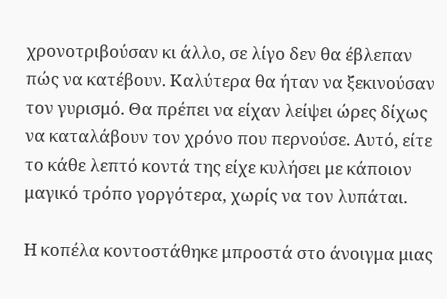χρονοτριβούσαν κι άλλο, σε λίγο δεν θα έβλεπαν πώς να κατέβουν. Καλύτερα θα ήταν να ξεκινούσαν τον γυρισμό. Θα πρέπει να είχαν λείψει ώρες δίχως να καταλάβουν τον χρόνο που περνούσε. Αυτό, είτε το κάθε λεπτό κοντά της είχε κυλήσει με κάποιον μαγικό τρόπο γοργότερα, χωρίς να τον λυπάται.

Η κοπέλα κοντοστάθηκε μπροστά στο άνοιγμα μιας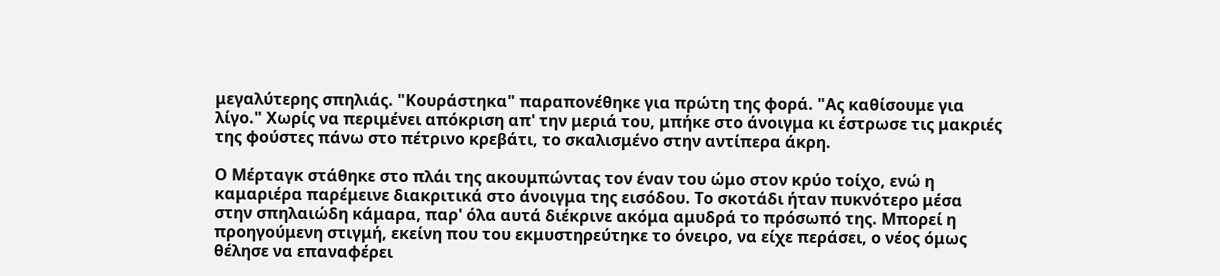μεγαλύτερης σπηλιάς. "Κουράστηκα" παραπονέθηκε για πρώτη της φορά. "Ας καθίσουμε για λίγο." Χωρίς να περιμένει απόκριση απ' την μεριά του, μπήκε στο άνοιγμα κι έστρωσε τις μακριές της φούστες πάνω στο πέτρινο κρεβάτι, το σκαλισμένο στην αντίπερα άκρη.

Ο Μέρταγκ στάθηκε στο πλάι της ακουμπώντας τον έναν του ώμο στον κρύο τοίχο, ενώ η καμαριέρα παρέμεινε διακριτικά στο άνοιγμα της εισόδου. Το σκοτάδι ήταν πυκνότερο μέσα στην σπηλαιώδη κάμαρα, παρ' όλα αυτά διέκρινε ακόμα αμυδρά το πρόσωπό της. Μπορεί η προηγούμενη στιγμή, εκείνη που του εκμυστηρεύτηκε το όνειρο, να είχε περάσει, ο νέος όμως θέλησε να επαναφέρει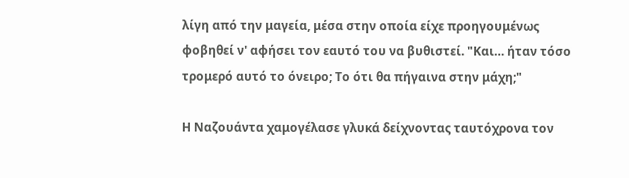λίγη από την μαγεία, μέσα στην οποία είχε προηγουμένως φοβηθεί ν' αφήσει τον εαυτό του να βυθιστεί. "Και… ήταν τόσο τρομερό αυτό το όνειρο; Το ότι θα πήγαινα στην μάχη;"

Η Ναζουάντα χαμογέλασε γλυκά δείχνοντας ταυτόχρονα τον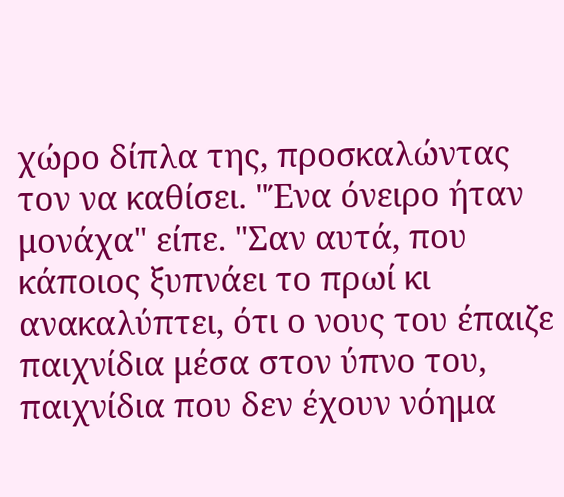χώρο δίπλα της, προσκαλώντας τον να καθίσει. "Ένα όνειρο ήταν μονάχα" είπε. "Σαν αυτά, που κάποιος ξυπνάει το πρωί κι ανακαλύπτει, ότι ο νους του έπαιζε παιχνίδια μέσα στον ύπνο του, παιχνίδια που δεν έχουν νόημα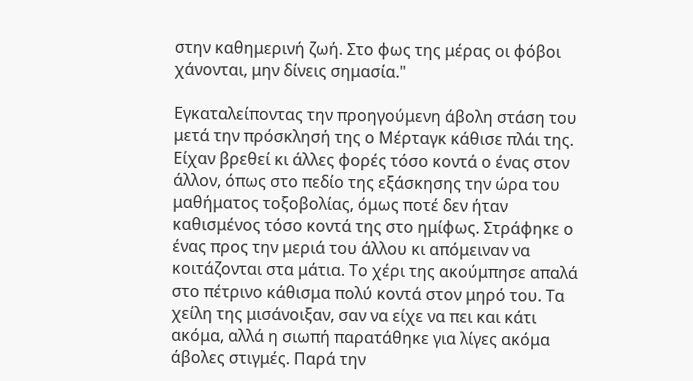στην καθημερινή ζωή. Στο φως της μέρας οι φόβοι χάνονται, μην δίνεις σημασία."

Εγκαταλείποντας την προηγούμενη άβολη στάση του μετά την πρόσκλησή της ο Μέρταγκ κάθισε πλάι της. Είχαν βρεθεί κι άλλες φορές τόσο κοντά ο ένας στον άλλον, όπως στο πεδίο της εξάσκησης την ώρα του μαθήματος τοξοβολίας, όμως ποτέ δεν ήταν καθισμένος τόσο κοντά της στο ημίφως. Στράφηκε ο ένας προς την μεριά του άλλου κι απόμειναν να κοιτάζονται στα μάτια. Το χέρι της ακούμπησε απαλά στο πέτρινο κάθισμα πολύ κοντά στον μηρό του. Τα χείλη της μισάνοιξαν, σαν να είχε να πει και κάτι ακόμα, αλλά η σιωπή παρατάθηκε για λίγες ακόμα άβολες στιγμές. Παρά την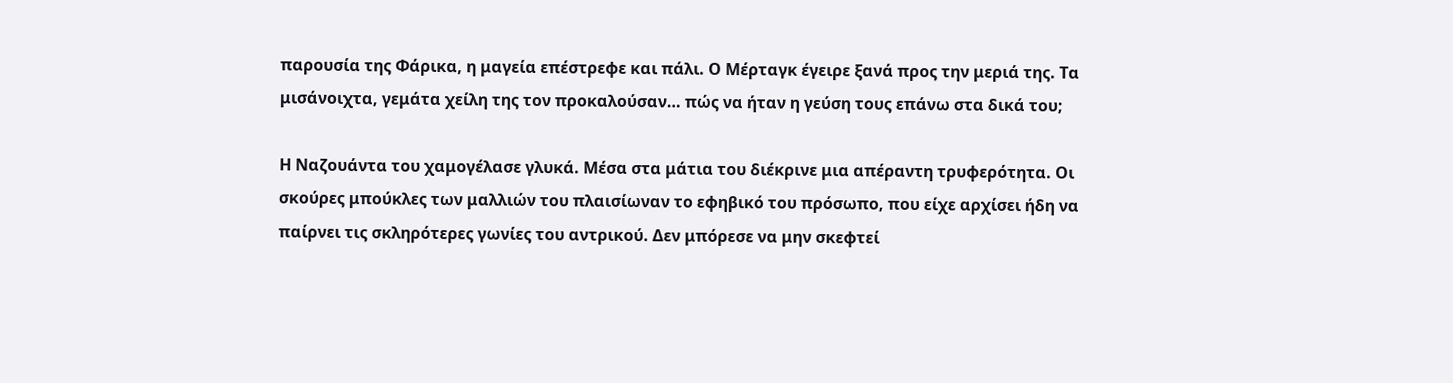παρουσία της Φάρικα, η μαγεία επέστρεφε και πάλι. Ο Μέρταγκ έγειρε ξανά προς την μεριά της. Τα μισάνοιχτα, γεμάτα χείλη της τον προκαλούσαν… πώς να ήταν η γεύση τους επάνω στα δικά του;

Η Ναζουάντα του χαμογέλασε γλυκά. Μέσα στα μάτια του διέκρινε μια απέραντη τρυφερότητα. Οι σκούρες μπούκλες των μαλλιών του πλαισίωναν το εφηβικό του πρόσωπο, που είχε αρχίσει ήδη να παίρνει τις σκληρότερες γωνίες του αντρικού. Δεν μπόρεσε να μην σκεφτεί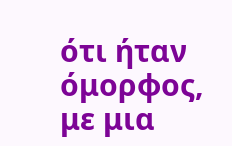ότι ήταν όμορφος, με μια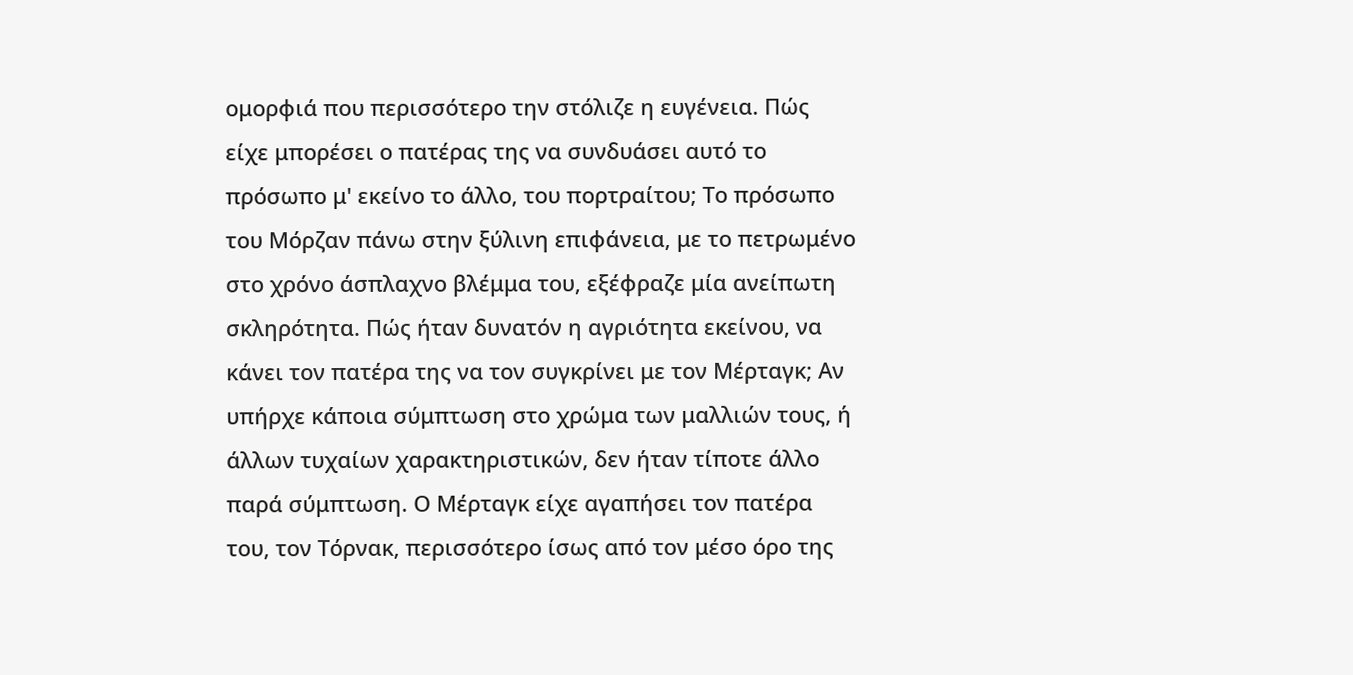ομορφιά που περισσότερο την στόλιζε η ευγένεια. Πώς είχε μπορέσει ο πατέρας της να συνδυάσει αυτό το πρόσωπο μ' εκείνο το άλλο, του πορτραίτου; Το πρόσωπο του Μόρζαν πάνω στην ξύλινη επιφάνεια, με το πετρωμένο στο χρόνο άσπλαχνο βλέμμα του, εξέφραζε μία ανείπωτη σκληρότητα. Πώς ήταν δυνατόν η αγριότητα εκείνου, να κάνει τον πατέρα της να τον συγκρίνει με τον Μέρταγκ; Αν υπήρχε κάποια σύμπτωση στο χρώμα των μαλλιών τους, ή άλλων τυχαίων χαρακτηριστικών, δεν ήταν τίποτε άλλο παρά σύμπτωση. Ο Μέρταγκ είχε αγαπήσει τον πατέρα του, τον Τόρνακ, περισσότερο ίσως από τον μέσο όρο της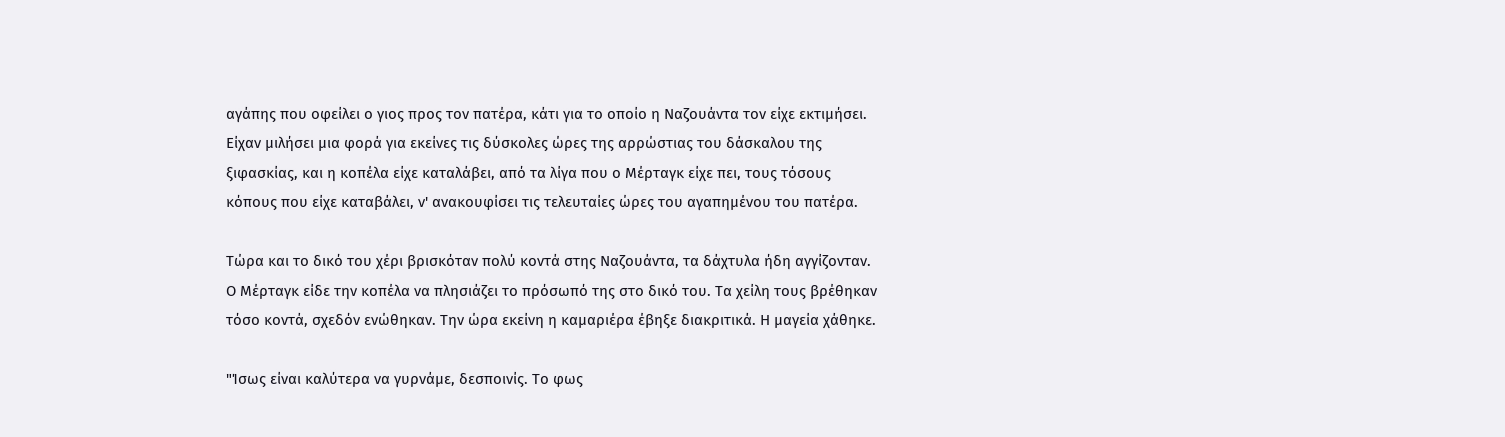αγάπης που οφείλει ο γιος προς τον πατέρα, κάτι για το οποίο η Ναζουάντα τον είχε εκτιμήσει. Είχαν μιλήσει μια φορά για εκείνες τις δύσκολες ώρες της αρρώστιας του δάσκαλου της ξιφασκίας, και η κοπέλα είχε καταλάβει, από τα λίγα που ο Μέρταγκ είχε πει, τους τόσους κόπους που είχε καταβάλει, ν' ανακουφίσει τις τελευταίες ώρες του αγαπημένου του πατέρα.

Τώρα και το δικό του χέρι βρισκόταν πολύ κοντά στης Ναζουάντα, τα δάχτυλα ήδη αγγίζονταν. Ο Μέρταγκ είδε την κοπέλα να πλησιάζει το πρόσωπό της στο δικό του. Τα χείλη τους βρέθηκαν τόσο κοντά, σχεδόν ενώθηκαν. Την ώρα εκείνη η καμαριέρα έβηξε διακριτικά. Η μαγεία χάθηκε.

"Ίσως είναι καλύτερα να γυρνάμε, δεσποινίς. Το φως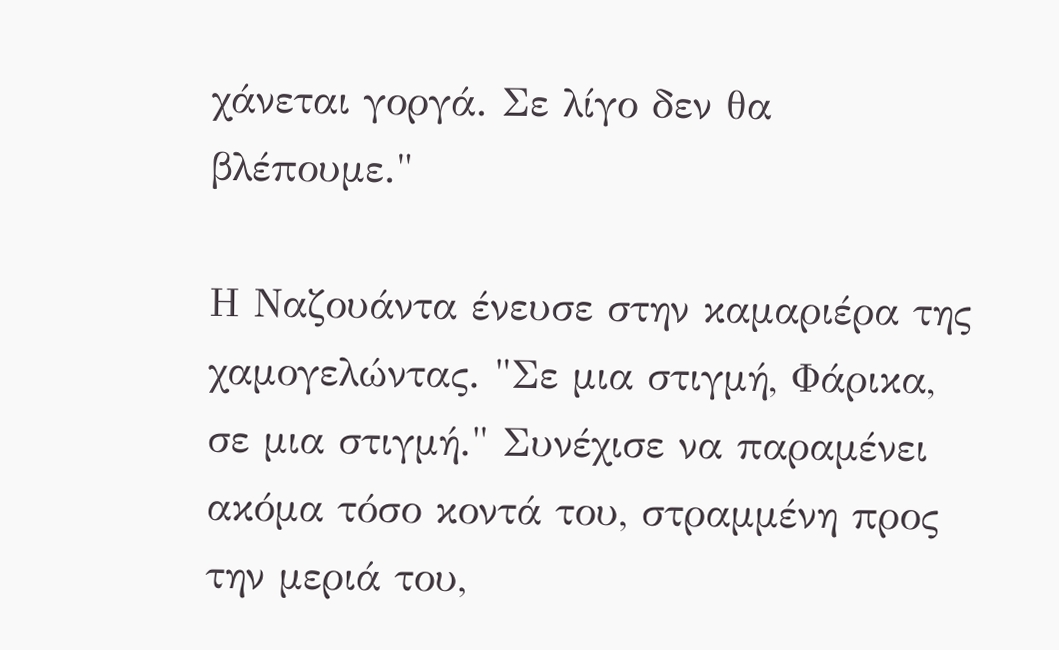χάνεται γοργά. Σε λίγο δεν θα βλέπουμε."

Η Ναζουάντα ένευσε στην καμαριέρα της χαμογελώντας. "Σε μια στιγμή, Φάρικα, σε μια στιγμή." Συνέχισε να παραμένει ακόμα τόσο κοντά του, στραμμένη προς την μεριά του,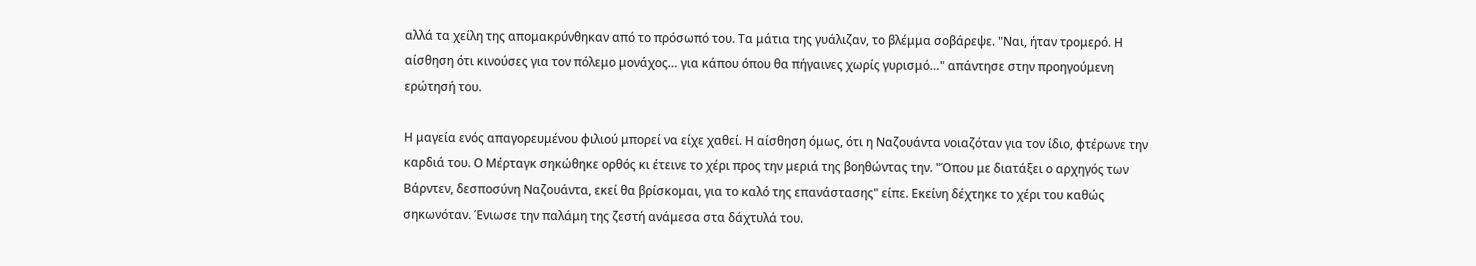αλλά τα χείλη της απομακρύνθηκαν από το πρόσωπό του. Τα μάτια της γυάλιζαν, το βλέμμα σοβάρεψε. "Ναι, ήταν τρομερό. Η αίσθηση ότι κινούσες για τον πόλεμο μονάχος… για κάπου όπου θα πήγαινες χωρίς γυρισμό…" απάντησε στην προηγούμενη ερώτησή του.

Η μαγεία ενός απαγορευμένου φιλιού μπορεί να είχε χαθεί. Η αίσθηση όμως, ότι η Ναζουάντα νοιαζόταν για τον ίδιο, φτέρωνε την καρδιά του. Ο Μέρταγκ σηκώθηκε ορθός κι έτεινε το χέρι προς την μεριά της βοηθώντας την. "Όπου με διατάξει ο αρχηγός των Βάρντεν, δεσποσύνη Ναζουάντα, εκεί θα βρίσκομαι, για το καλό της επανάστασης" είπε. Εκείνη δέχτηκε το χέρι του καθώς σηκωνόταν. Ένιωσε την παλάμη της ζεστή ανάμεσα στα δάχτυλά του.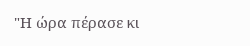"Η ώρα πέρασε κι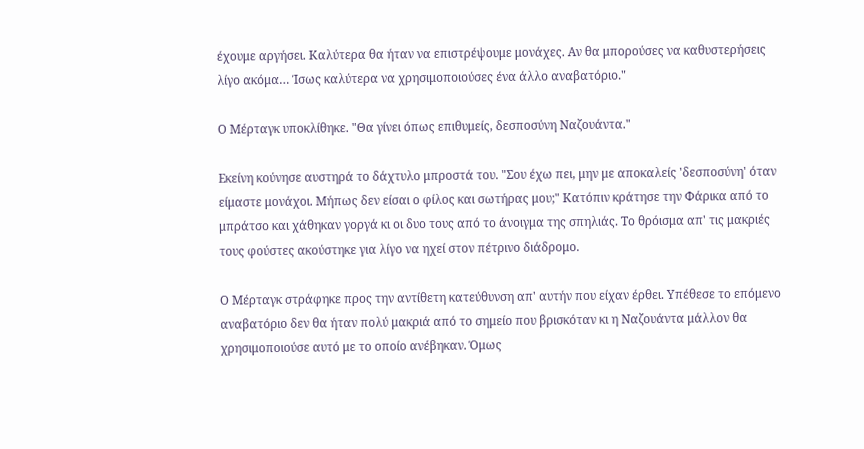έχουμε αργήσει. Καλύτερα θα ήταν να επιστρέψουμε μονάχες. Αν θα μπορούσες να καθυστερήσεις λίγο ακόμα… Ίσως καλύτερα να χρησιμοποιούσες ένα άλλο αναβατόριο."

Ο Μέρταγκ υποκλίθηκε. "Θα γίνει όπως επιθυμείς, δεσποσύνη Ναζουάντα."

Εκείνη κούνησε αυστηρά το δάχτυλο μπροστά του. "Σου έχω πει, μην με αποκαλείς 'δεσποσύνη' όταν είμαστε μονάχοι. Μήπως δεν είσαι ο φίλος και σωτήρας μου;" Κατόπιν κράτησε την Φάρικα από το μπράτσο και χάθηκαν γοργά κι οι δυο τους από το άνοιγμα της σπηλιάς. Το θρόισμα απ' τις μακριές τους φούστες ακούστηκε για λίγο να ηχεί στον πέτρινο διάδρομο.

Ο Μέρταγκ στράφηκε προς την αντίθετη κατεύθυνση απ' αυτήν που είχαν έρθει. Υπέθεσε το επόμενο αναβατόριο δεν θα ήταν πολύ μακριά από το σημείο που βρισκόταν κι η Ναζουάντα μάλλον θα χρησιμοποιούσε αυτό με το οποίο ανέβηκαν. Όμως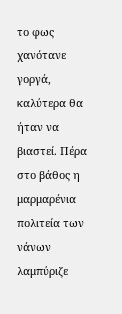το φως χανότανε γοργά, καλύτερα θα ήταν να βιαστεί. Πέρα στο βάθος η μαρμαρένια πολιτεία των νάνων λαμπύριζε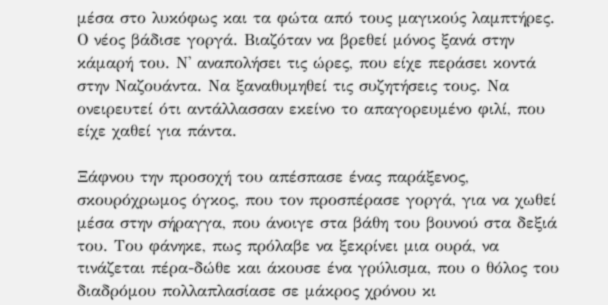μέσα στο λυκόφως και τα φώτα από τους μαγικούς λαμπτήρες. Ο νέος βάδισε γοργά. Βιαζόταν να βρεθεί μόνος ξανά στην κάμαρή του. Ν' αναπολήσει τις ώρες, που είχε περάσει κοντά στην Ναζουάντα. Να ξαναθυμηθεί τις συζητήσεις τους. Να ονειρευτεί ότι αντάλλασσαν εκείνο το απαγορευμένο φιλί, που είχε χαθεί για πάντα.

Ξάφνου την προσοχή του απέσπασε ένας παράξενος, σκουρόχρωμος όγκος, που τον προσπέρασε γοργά, για να χωθεί μέσα στην σήραγγα, που άνοιγε στα βάθη του βουνού στα δεξιά του. Του φάνηκε, πως πρόλαβε να ξεκρίνει μια ουρά, να τινάζεται πέρα-δώθε και άκουσε ένα γρύλισμα, που ο θόλος του διαδρόμου πολλαπλασίασε σε μάκρος χρόνου κι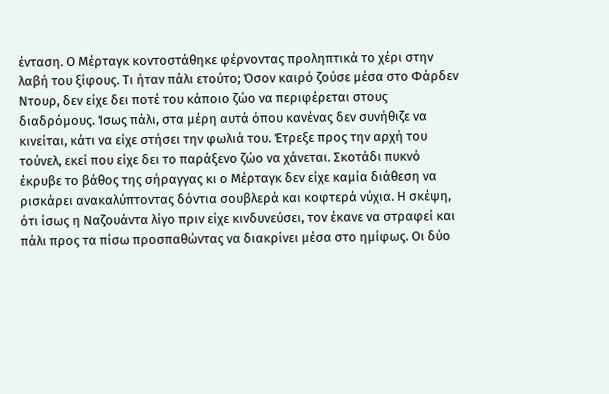ένταση. Ο Μέρταγκ κοντοστάθηκε φέρνοντας προληπτικά το χέρι στην λαβή του ξίφους. Τι ήταν πάλι ετούτο; Όσον καιρό ζούσε μέσα στο Φάρδεν Ντουρ, δεν είχε δει ποτέ του κάποιο ζώο να περιφέρεται στους διαδρόμους. Ίσως πάλι, στα μέρη αυτά όπου κανένας δεν συνήθιζε να κινείται, κάτι να είχε στήσει την φωλιά του. Έτρεξε προς την αρχή του τούνελ, εκεί που είχε δει το παράξενο ζώο να χάνεται. Σκοτάδι πυκνό έκρυβε το βάθος της σήραγγας κι ο Μέρταγκ δεν είχε καμία διάθεση να ρισκάρει ανακαλύπτοντας δόντια σουβλερά και κοφτερά νύχια. Η σκέψη, ότι ίσως η Ναζουάντα λίγο πριν είχε κινδυνεύσει, τον έκανε να στραφεί και πάλι προς τα πίσω προσπαθώντας να διακρίνει μέσα στο ημίφως. Οι δύο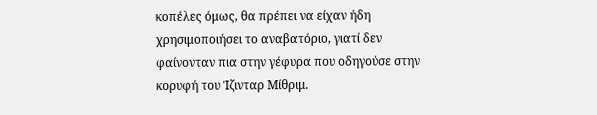κοπέλες όμως, θα πρέπει να είχαν ήδη χρησιμοποιήσει το αναβατόριο, γιατί δεν φαίνονταν πια στην γέφυρα που οδηγούσε στην κορυφή του Ίζινταρ Μίθριμ.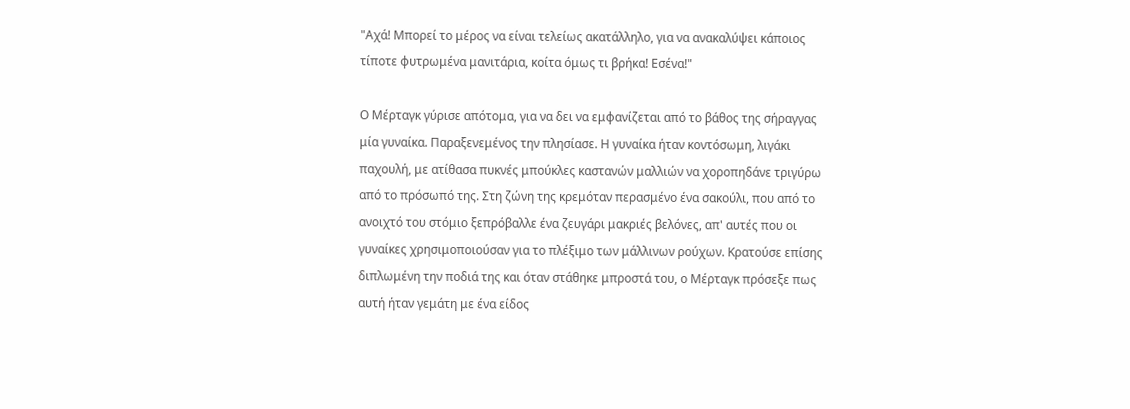"Αχά! Μπορεί το μέρος να είναι τελείως ακατάλληλο, για να ανακαλύψει κάποιος τίποτε φυτρωμένα μανιτάρια, κοίτα όμως τι βρήκα! Εσένα!"

Ο Μέρταγκ γύρισε απότομα, για να δει να εμφανίζεται από το βάθος της σήραγγας μία γυναίκα. Παραξενεμένος την πλησίασε. Η γυναίκα ήταν κοντόσωμη, λιγάκι παχουλή, με ατίθασα πυκνές μπούκλες καστανών μαλλιών να χοροπηδάνε τριγύρω από το πρόσωπό της. Στη ζώνη της κρεμόταν περασμένο ένα σακούλι, που από το ανοιχτό του στόμιο ξεπρόβαλλε ένα ζευγάρι μακριές βελόνες, απ' αυτές που οι γυναίκες χρησιμοποιούσαν για το πλέξιμο των μάλλινων ρούχων. Κρατούσε επίσης διπλωμένη την ποδιά της και όταν στάθηκε μπροστά του, ο Μέρταγκ πρόσεξε πως αυτή ήταν γεμάτη με ένα είδος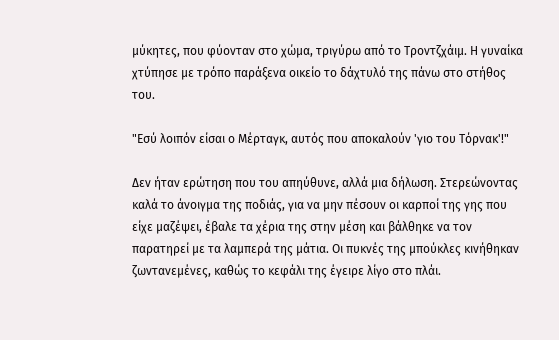μύκητες, που φύονταν στο χώμα, τριγύρω από το Τροντζχάιμ. Η γυναίκα χτύπησε με τρόπο παράξενα οικείο το δάχτυλό της πάνω στο στήθος του.

"Εσύ λοιπόν είσαι ο Μέρταγκ, αυτός που αποκαλούν 'γιο του Τόρνακ'!"

Δεν ήταν ερώτηση που του απηύθυνε, αλλά μια δήλωση. Στερεώνοντας καλά το άνοιγμα της ποδιάς, για να μην πέσουν οι καρποί της γης που είχε μαζέψει, έβαλε τα χέρια της στην μέση και βάλθηκε να τον παρατηρεί με τα λαμπερά της μάτια. Οι πυκνές της μπούκλες κινήθηκαν ζωντανεμένες, καθώς το κεφάλι της έγειρε λίγο στο πλάι.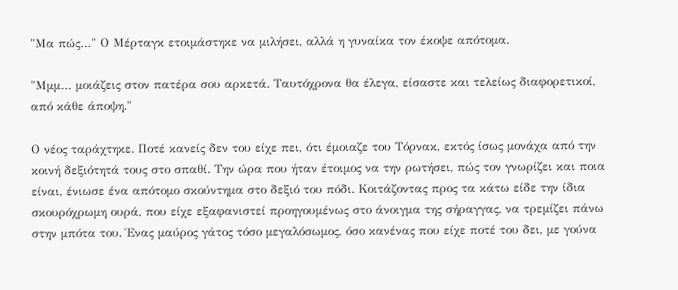"Μα πώς…" Ο Μέρταγκ ετοιμάστηκε να μιλήσει, αλλά η γυναίκα τον έκοψε απότομα.

"Μμμ… μοιάζεις στον πατέρα σου αρκετά. Ταυτόχρονα θα έλεγα, είσαστε και τελείως διαφορετικοί, από κάθε άποψη."

Ο νέος ταράχτηκε. Ποτέ κανείς δεν του είχε πει, ότι έμοιαζε του Τόρνακ, εκτός ίσως μονάχα από την κοινή δεξιότητά τους στο σπαθί. Την ώρα που ήταν έτοιμος να την ρωτήσει, πώς τον γνωρίζει και ποια είναι, ένιωσε ένα απότομο σκούντημα στο δεξιό του πόδι. Κοιτάζοντας προς τα κάτω είδε την ίδια σκουρόχρωμη ουρά, που είχε εξαφανιστεί προηγουμένως στο άνοιγμα της σήραγγας, να τρεμίζει πάνω στην μπότα του. Ένας μαύρος γάτος τόσο μεγαλόσωμος, όσο κανένας που είχε ποτέ του δει, με γούνα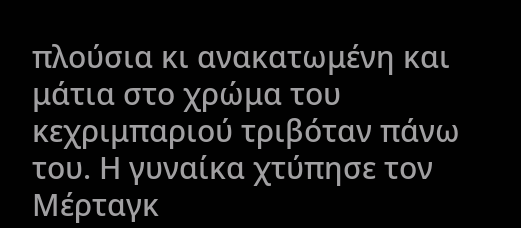πλούσια κι ανακατωμένη και μάτια στο χρώμα του κεχριμπαριού τριβόταν πάνω του. Η γυναίκα χτύπησε τον Μέρταγκ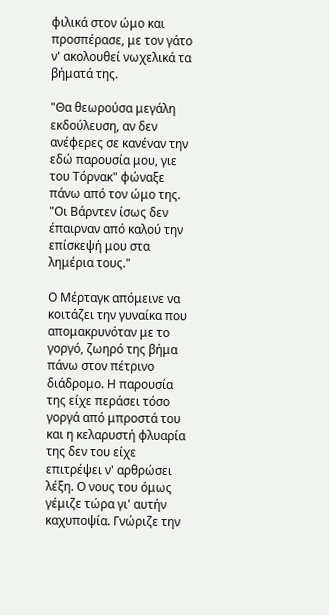φιλικά στον ώμο και προσπέρασε, με τον γάτο ν' ακολουθεί νωχελικά τα βήματά της.

"Θα θεωρούσα μεγάλη εκδούλευση, αν δεν ανέφερες σε κανέναν την εδώ παρουσία μου, γιε του Τόρνακ" φώναξε πάνω από τον ώμο της. "Οι Βάρντεν ίσως δεν έπαιρναν από καλού την επίσκεψή μου στα λημέρια τους."

Ο Μέρταγκ απόμεινε να κοιτάζει την γυναίκα που απομακρυνόταν με το γοργό, ζωηρό της βήμα πάνω στον πέτρινο διάδρομο. Η παρουσία της είχε περάσει τόσο γοργά από μπροστά του και η κελαρυστή φλυαρία της δεν του είχε επιτρέψει ν' αρθρώσει λέξη. Ο νους του όμως γέμιζε τώρα γι' αυτήν καχυποψία. Γνώριζε την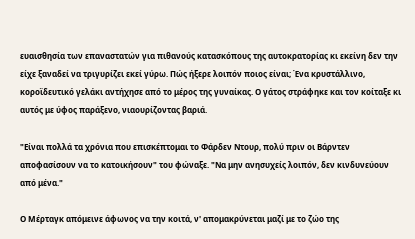ευαισθησία των επαναστατών για πιθανούς κατασκόπους της αυτοκρατορίας κι εκείνη δεν την είχε ξαναδεί να τριγυρίζει εκεί γύρω. Πώς ήξερε λοιπόν ποιος είναι; Ένα κρυστάλλινο, κοροϊδευτικό γελάκι αντήχησε από το μέρος της γυναίκας. Ο γάτος στράφηκε και τον κοίταξε κι αυτός με ύφος παράξενο, νιαουρίζοντας βαριά.

"Είναι πολλά τα χρόνια που επισκέπτομαι το Φάρδεν Ντουρ, πολύ πριν οι Βάρντεν αποφασίσουν να το κατοικήσουν" του φώναξε. "Να μην ανησυχείς λοιπόν, δεν κινδυνεύουν από μένα."

Ο Μέρταγκ απόμεινε άφωνος να την κοιτά, ν' απομακρύνεται μαζί με το ζώο της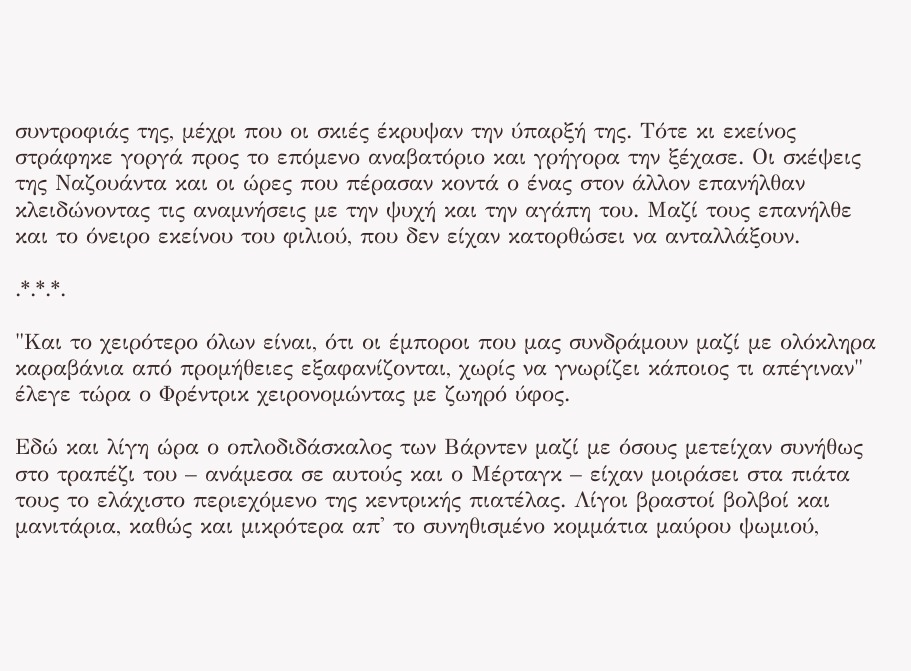συντροφιάς της, μέχρι που οι σκιές έκρυψαν την ύπαρξή της. Τότε κι εκείνος στράφηκε γοργά προς το επόμενο αναβατόριο και γρήγορα την ξέχασε. Οι σκέψεις της Ναζουάντα και οι ώρες που πέρασαν κοντά ο ένας στον άλλον επανήλθαν κλειδώνοντας τις αναμνήσεις με την ψυχή και την αγάπη του. Μαζί τους επανήλθε και το όνειρο εκείνου του φιλιού, που δεν είχαν κατορθώσει να ανταλλάξουν.

.*.*.*.

"Και το χειρότερο όλων είναι, ότι οι έμποροι που μας συνδράμουν μαζί με ολόκληρα καραβάνια από προμήθειες εξαφανίζονται, χωρίς να γνωρίζει κάποιος τι απέγιναν" έλεγε τώρα ο Φρέντρικ χειρονομώντας με ζωηρό ύφος.

Εδώ και λίγη ώρα ο οπλοδιδάσκαλος των Βάρντεν μαζί με όσους μετείχαν συνήθως στο τραπέζι του – ανάμεσα σε αυτούς και ο Μέρταγκ – είχαν μοιράσει στα πιάτα τους το ελάχιστο περιεχόμενο της κεντρικής πιατέλας. Λίγοι βραστοί βολβοί και μανιτάρια, καθώς και μικρότερα απ' το συνηθισμένο κομμάτια μαύρου ψωμιού,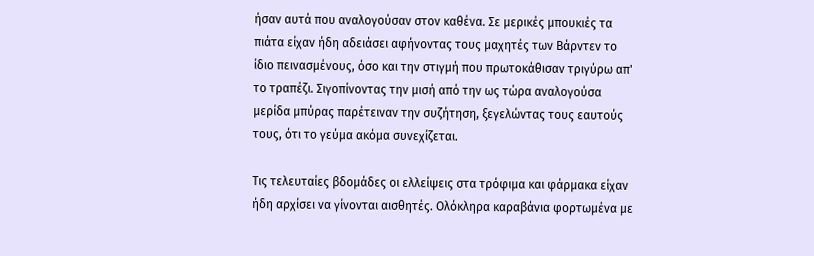ήσαν αυτά που αναλογούσαν στον καθένα. Σε μερικές μπουκιές τα πιάτα είχαν ήδη αδειάσει αφήνοντας τους μαχητές των Βάρντεν το ίδιο πεινασμένους, όσο και την στιγμή που πρωτοκάθισαν τριγύρω απ' το τραπέζι. Σιγοπίνοντας την μισή από την ως τώρα αναλογούσα μερίδα μπύρας παρέτειναν την συζήτηση, ξεγελώντας τους εαυτούς τους, ότι το γεύμα ακόμα συνεχίζεται.

Τις τελευταίες βδομάδες οι ελλείψεις στα τρόφιμα και φάρμακα είχαν ήδη αρχίσει να γίνονται αισθητές. Ολόκληρα καραβάνια φορτωμένα με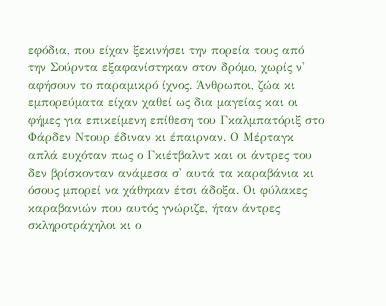εφόδια, που είχαν ξεκινήσει την πορεία τους από την Σούρντα εξαφανίστηκαν στον δρόμο, χωρίς ν' αφήσουν το παραμικρό ίχνος. Άνθρωποι, ζώα κι εμπορεύματα είχαν χαθεί ως δια μαγείας και οι φήμες για επικείμενη επίθεση του Γκαλμπατόριξ στο Φάρδεν Ντουρ έδιναν κι έπαιρναν. Ο Μέρταγκ απλά ευχόταν πως ο Γκιέτβαλντ και οι άντρες του δεν βρίσκονταν ανάμεσα σ' αυτά τα καραβάνια κι όσους μπορεί να χάθηκαν έτσι άδοξα. Οι φύλακες καραβανιών που αυτός γνώριζε, ήταν άντρες σκληροτράχηλοι κι ο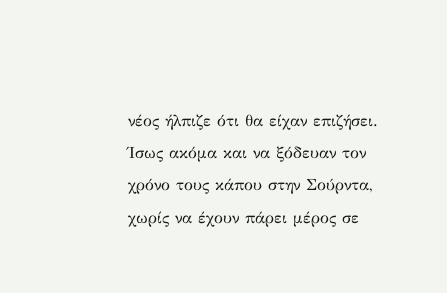νέος ήλπιζε ότι θα είχαν επιζήσει. Ίσως ακόμα και να ξόδευαν τον χρόνο τους κάπου στην Σούρντα, χωρίς να έχουν πάρει μέρος σε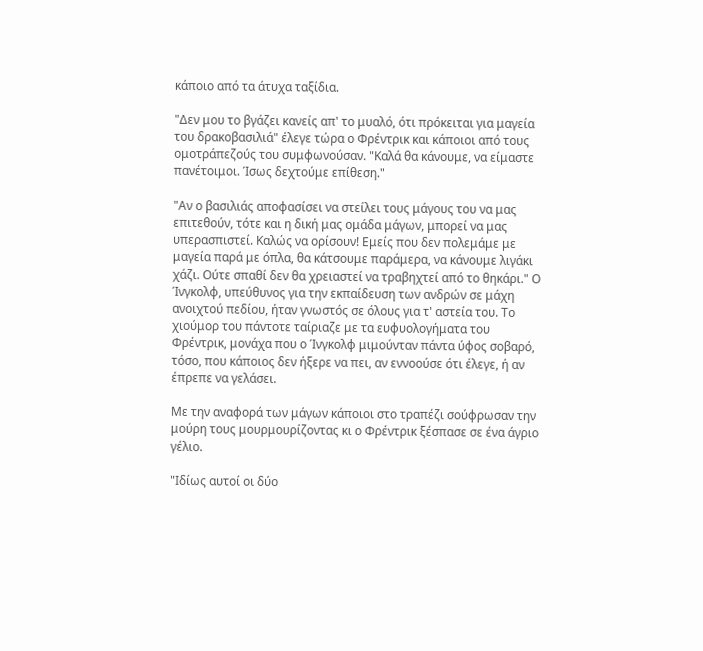κάποιο από τα άτυχα ταξίδια.

"Δεν μου το βγάζει κανείς απ' το μυαλό, ότι πρόκειται για μαγεία του δρακοβασιλιά" έλεγε τώρα ο Φρέντρικ και κάποιοι από τους ομοτράπεζούς του συμφωνούσαν. "Καλά θα κάνουμε, να είμαστε πανέτοιμοι. Ίσως δεχτούμε επίθεση."

"Αν ο βασιλιάς αποφασίσει να στείλει τους μάγους του να μας επιτεθούν, τότε και η δική μας ομάδα μάγων, μπορεί να μας υπερασπιστεί. Καλώς να ορίσουν! Εμείς που δεν πολεμάμε με μαγεία παρά με όπλα, θα κάτσουμε παράμερα, να κάνουμε λιγάκι χάζι. Ούτε σπαθί δεν θα χρειαστεί να τραβηχτεί από το θηκάρι." Ο Ίνγκολφ, υπεύθυνος για την εκπαίδευση των ανδρών σε μάχη ανοιχτού πεδίου, ήταν γνωστός σε όλους για τ' αστεία του. Το χιούμορ του πάντοτε ταίριαζε με τα ευφυολογήματα του Φρέντρικ, μονάχα που ο Ίνγκολφ μιμούνταν πάντα ύφος σοβαρό, τόσο, που κάποιος δεν ήξερε να πει, αν εννοούσε ότι έλεγε, ή αν έπρεπε να γελάσει.

Με την αναφορά των μάγων κάποιοι στο τραπέζι σούφρωσαν την μούρη τους μουρμουρίζοντας κι ο Φρέντρικ ξέσπασε σε ένα άγριο γέλιο.

"Ιδίως αυτοί οι δύο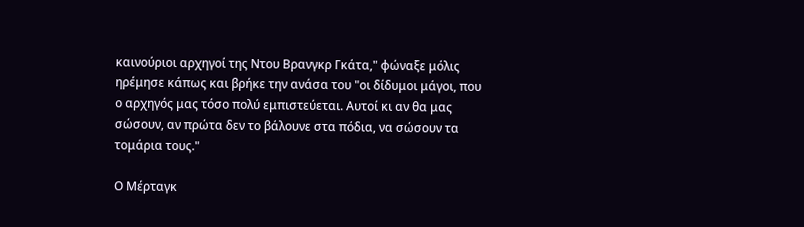καινούριοι αρχηγοί της Ντου Βρανγκρ Γκάτα," φώναξε μόλις ηρέμησε κάπως και βρήκε την ανάσα του "οι δίδυμοι μάγοι, που ο αρχηγός μας τόσο πολύ εμπιστεύεται. Αυτοί κι αν θα μας σώσουν, αν πρώτα δεν το βάλουνε στα πόδια, να σώσουν τα τομάρια τους."

Ο Μέρταγκ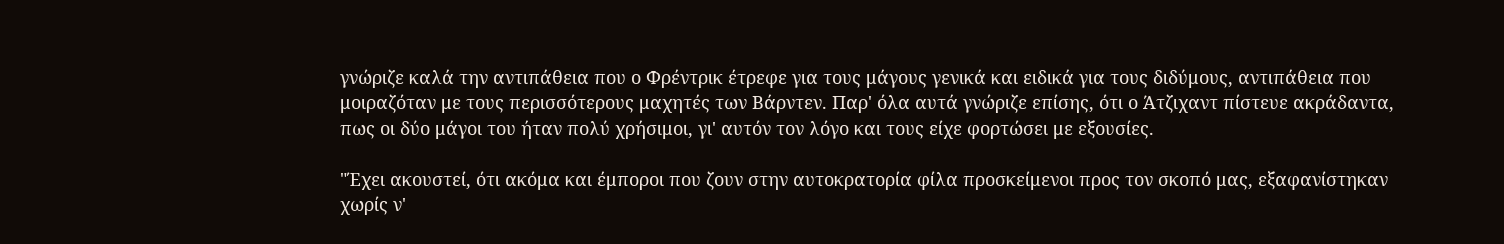γνώριζε καλά την αντιπάθεια που ο Φρέντρικ έτρεφε για τους μάγους γενικά και ειδικά για τους διδύμους, αντιπάθεια που μοιραζόταν με τους περισσότερους μαχητές των Βάρντεν. Παρ' όλα αυτά γνώριζε επίσης, ότι ο Άτζιχαντ πίστευε ακράδαντα, πως οι δύο μάγοι του ήταν πολύ χρήσιμοι, γι' αυτόν τον λόγο και τους είχε φορτώσει με εξουσίες.

"Έχει ακουστεί, ότι ακόμα και έμποροι που ζουν στην αυτοκρατορία φίλα προσκείμενοι προς τον σκοπό μας, εξαφανίστηκαν χωρίς ν'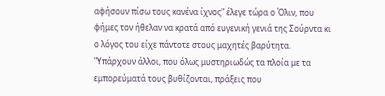αφήσουν πίσω τους κανένα ίχνος" έλεγε τώρα ο Όλιν, που φήμες τον ήθελαν να κρατά από ευγενική γενιά της Σούρντα κι ο λόγος του είχε πάντοτε στους μαχητές βαρύτητα. "Υπάρχουν άλλοι, που όλως μυστηριωδώς τα πλοία με τα εμπορεύματά τους βυθίζονται, πράξεις που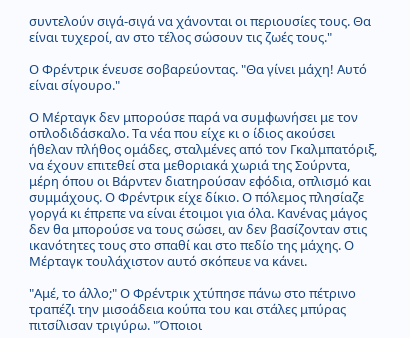συντελούν σιγά-σιγά να χάνονται οι περιουσίες τους. Θα είναι τυχεροί, αν στο τέλος σώσουν τις ζωές τους."

Ο Φρέντρικ ένευσε σοβαρεύοντας. "Θα γίνει μάχη! Αυτό είναι σίγουρο."

Ο Μέρταγκ δεν μπορούσε παρά να συμφωνήσει με τον οπλοδιδάσκαλο. Τα νέα που είχε κι ο ίδιος ακούσει ήθελαν πλήθος ομάδες, σταλμένες από τον Γκαλμπατόριξ, να έχουν επιτεθεί στα μεθοριακά χωριά της Σούρντα, μέρη όπου οι Βάρντεν διατηρούσαν εφόδια, οπλισμό και συμμάχους. Ο Φρέντρικ είχε δίκιο. Ο πόλεμος πλησίαζε γοργά κι έπρεπε να είναι έτοιμοι για όλα. Κανένας μάγος δεν θα μπορούσε να τους σώσει, αν δεν βασίζονταν στις ικανότητες τους στο σπαθί και στο πεδίο της μάχης. Ο Μέρταγκ τουλάχιστον αυτό σκόπευε να κάνει.

"Αμέ, το άλλο;" Ο Φρέντρικ χτύπησε πάνω στο πέτρινο τραπέζι την μισοάδεια κούπα του και στάλες μπύρας πιτσίλισαν τριγύρω. "Όποιοι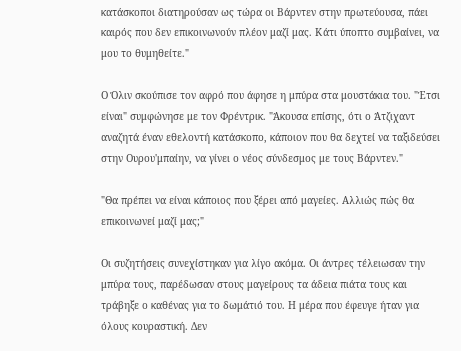κατάσκοποι διατηρούσαν ως τώρα οι Βάρντεν στην πρωτεύουσα, πάει καιρός που δεν επικοινωνούν πλέον μαζί μας. Κάτι ύποπτο συμβαίνει, να μου το θυμηθείτε."

Ο Όλιν σκούπισε τον αφρό που άφησε η μπύρα στα μουστάκια του. "Έτσι είναι" συμφώνησε με τον Φρέντρικ. "Άκουσα επίσης, ότι ο Άτζιχαντ αναζητά έναν εθελοντή κατάσκοπο, κάποιον που θα δεχτεί να ταξιδεύσει στην Ουρου'μπαίην, να γίνει ο νέος σύνδεσμος με τους Βάρντεν."

"Θα πρέπει να είναι κάποιος που ξέρει από μαγείες. Αλλιώς πώς θα επικοινωνεί μαζί μας;"

Οι συζητήσεις συνεχίστηκαν για λίγο ακόμα. Οι άντρες τέλειωσαν την μπύρα τους, παρέδωσαν στους μαγείρους τα άδεια πιάτα τους και τράβηξε ο καθένας για το δωμάτιό του. Η μέρα που έφευγε ήταν για όλους κουραστική. Δεν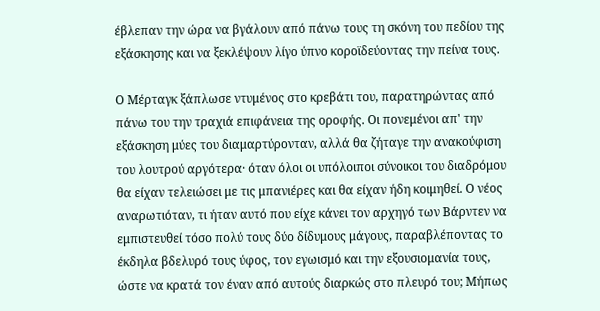έβλεπαν την ώρα να βγάλουν από πάνω τους τη σκόνη του πεδίου της εξάσκησης και να ξεκλέψουν λίγο ύπνο κοροϊδεύοντας την πείνα τους.

Ο Μέρταγκ ξάπλωσε ντυμένος στο κρεβάτι του, παρατηρώντας από πάνω του την τραχιά επιφάνεια της οροφής. Οι πονεμένοι απ' την εξάσκηση μύες του διαμαρτύρονταν, αλλά θα ζήταγε την ανακούφιση του λουτρού αργότερα· όταν όλοι οι υπόλοιποι σύνοικοι του διαδρόμου θα είχαν τελειώσει με τις μπανιέρες και θα είχαν ήδη κοιμηθεί. Ο νέος αναρωτιόταν, τι ήταν αυτό που είχε κάνει τον αρχηγό των Βάρντεν να εμπιστευθεί τόσο πολύ τους δύο δίδυμους μάγους, παραβλέποντας το έκδηλα βδελυρό τους ύφος, τον εγωισμό και την εξουσιομανία τους, ώστε να κρατά τον έναν από αυτούς διαρκώς στο πλευρό του; Μήπως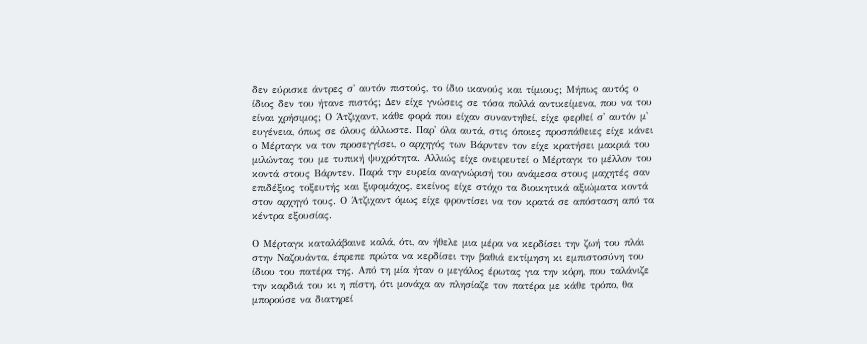δεν εύρισκε άντρες σ' αυτόν πιστούς, το ίδιο ικανούς και τίμιους; Μήπως αυτός ο ίδιος δεν του ήτανε πιστός; Δεν είχε γνώσεις σε τόσα πολλά αντικείμενα, που να του είναι χρήσιμος; Ο Άτζιχαντ, κάθε φορά που είχαν συναντηθεί, είχε φερθεί σ' αυτόν μ' ευγένεια, όπως σε όλους άλλωστε. Παρ' όλα αυτά, στις όποιες προσπάθειες είχε κάνει ο Μέρταγκ να τον προσεγγίσει, ο αρχηγός των Βάρντεν τον είχε κρατήσει μακριά του μιλώντας του με τυπική ψυχρότητα. Αλλιώς είχε ονειρευτεί ο Μέρταγκ το μέλλον του κοντά στους Βάρντεν. Παρά την ευρεία αναγνώρισή του ανάμεσα στους μαχητές σαν επιδέξιος τοξευτής και ξιφομάχος, εκείνος είχε στόχο τα διοικητικά αξιώματα κοντά στον αρχηγό τους. Ο Άτζιχαντ όμως είχε φροντίσει να τον κρατά σε απόσταση από τα κέντρα εξουσίας.

Ο Μέρταγκ καταλάβαινε καλά, ότι, αν ήθελε μια μέρα να κερδίσει την ζωή του πλάι στην Ναζουάντα, έπρεπε πρώτα να κερδίσει την βαθιά εκτίμηση κι εμπιστοσύνη του ίδιου του πατέρα της. Από τη μία ήταν ο μεγάλος έρωτας για την κόρη, που ταλάνιζε την καρδιά του κι η πίστη, ότι μονάχα αν πλησίαζε τον πατέρα με κάθε τρόπο, θα μπορούσε να διατηρεί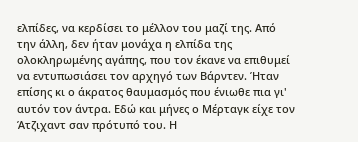ελπίδες, να κερδίσει το μέλλον του μαζί της. Από την άλλη, δεν ήταν μονάχα η ελπίδα της ολοκληρωμένης αγάπης, που τον έκανε να επιθυμεί να εντυπωσιάσει τον αρχηγό των Βάρντεν. Ήταν επίσης κι ο άκρατος θαυμασμός που ένιωθε πια γι' αυτόν τον άντρα. Εδώ και μήνες ο Μέρταγκ είχε τον Άτζιχαντ σαν πρότυπό του. Η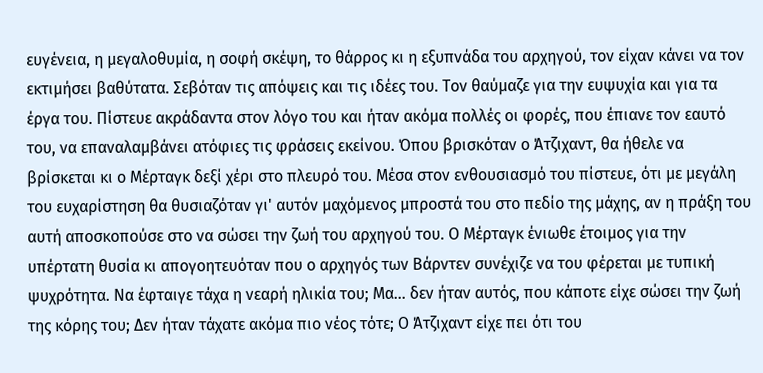ευγένεια, η μεγαλοθυμία, η σοφή σκέψη, το θάρρος κι η εξυπνάδα του αρχηγού, τον είχαν κάνει να τον εκτιμήσει βαθύτατα. Σεβόταν τις απόψεις και τις ιδέες του. Τον θαύμαζε για την ευψυχία και για τα έργα του. Πίστευε ακράδαντα στον λόγο του και ήταν ακόμα πολλές οι φορές, που έπιανε τον εαυτό του, να επαναλαμβάνει ατόφιες τις φράσεις εκείνου. Όπου βρισκόταν ο Άτζιχαντ, θα ήθελε να βρίσκεται κι ο Μέρταγκ δεξί χέρι στο πλευρό του. Μέσα στον ενθουσιασμό του πίστευε, ότι με μεγάλη του ευχαρίστηση θα θυσιαζόταν γι' αυτόν μαχόμενος μπροστά του στο πεδίο της μάχης, αν η πράξη του αυτή αποσκοπούσε στο να σώσει την ζωή του αρχηγού του. Ο Μέρταγκ ένιωθε έτοιμος για την υπέρτατη θυσία κι απογοητευόταν που ο αρχηγός των Βάρντεν συνέχιζε να του φέρεται με τυπική ψυχρότητα. Να έφταιγε τάχα η νεαρή ηλικία του; Μα… δεν ήταν αυτός, που κάποτε είχε σώσει την ζωή της κόρης του; Δεν ήταν τάχατε ακόμα πιο νέος τότε; Ο Άτζιχαντ είχε πει ότι του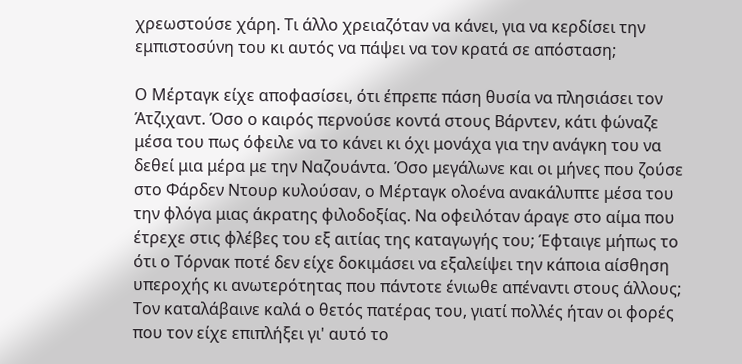χρεωστούσε χάρη. Τι άλλο χρειαζόταν να κάνει, για να κερδίσει την εμπιστοσύνη του κι αυτός να πάψει να τον κρατά σε απόσταση;

Ο Μέρταγκ είχε αποφασίσει, ότι έπρεπε πάση θυσία να πλησιάσει τον Άτζιχαντ. Όσο ο καιρός περνούσε κοντά στους Βάρντεν, κάτι φώναζε μέσα του πως όφειλε να το κάνει κι όχι μονάχα για την ανάγκη του να δεθεί μια μέρα με την Ναζουάντα. Όσο μεγάλωνε και οι μήνες που ζούσε στο Φάρδεν Ντουρ κυλούσαν, ο Μέρταγκ ολοένα ανακάλυπτε μέσα του την φλόγα μιας άκρατης φιλοδοξίας. Να οφειλόταν άραγε στο αίμα που έτρεχε στις φλέβες του εξ αιτίας της καταγωγής του; Έφταιγε μήπως το ότι ο Τόρνακ ποτέ δεν είχε δοκιμάσει να εξαλείψει την κάποια αίσθηση υπεροχής κι ανωτερότητας που πάντοτε ένιωθε απέναντι στους άλλους; Τον καταλάβαινε καλά ο θετός πατέρας του, γιατί πολλές ήταν οι φορές που τον είχε επιπλήξει γι' αυτό το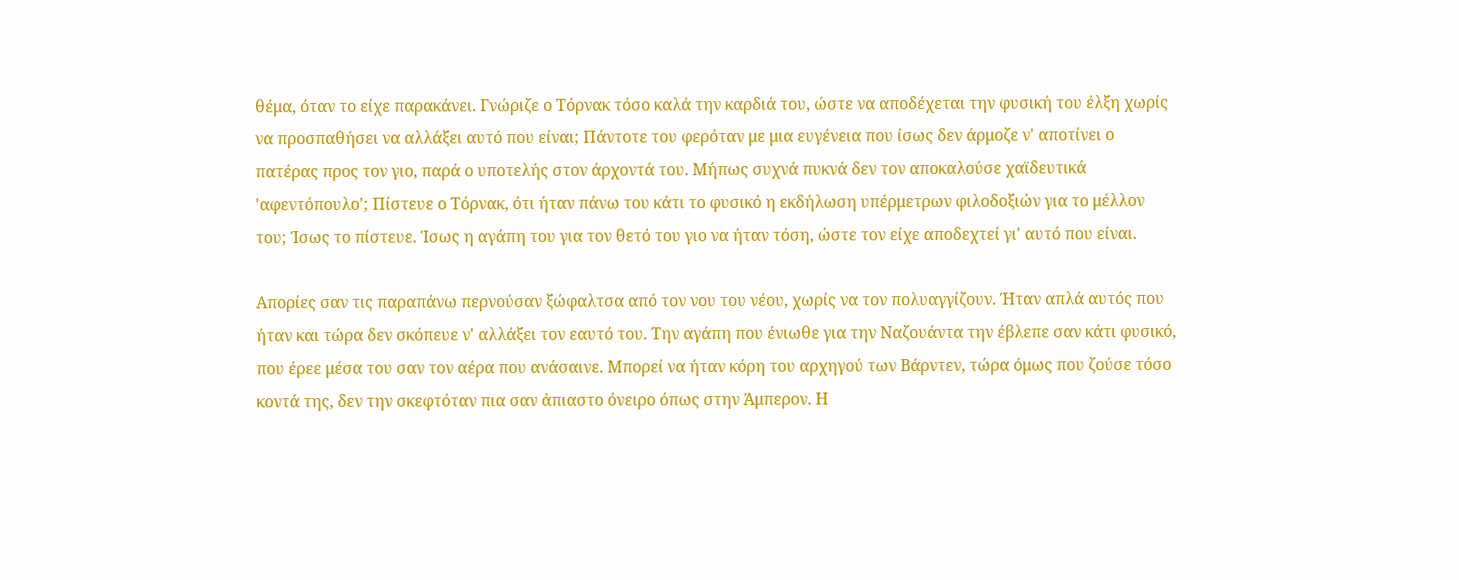θέμα, όταν το είχε παρακάνει. Γνώριζε ο Τόρνακ τόσο καλά την καρδιά του, ώστε να αποδέχεται την φυσική του έλξη χωρίς να προσπαθήσει να αλλάξει αυτό που είναι; Πάντοτε του φερόταν με μια ευγένεια που ίσως δεν άρμοζε ν' αποτίνει ο πατέρας προς τον γιο, παρά ο υποτελής στον άρχοντά του. Μήπως συχνά πυκνά δεν τον αποκαλούσε χαϊδευτικά 'αφεντόπουλο'; Πίστευε ο Τόρνακ, ότι ήταν πάνω του κάτι το φυσικό η εκδήλωση υπέρμετρων φιλοδοξιών για το μέλλον του; Ίσως το πίστευε. Ίσως η αγάπη του για τον θετό του γιο να ήταν τόση, ώστε τον είχε αποδεχτεί γι' αυτό που είναι.

Απορίες σαν τις παραπάνω περνούσαν ξώφαλτσα από τον νου του νέου, χωρίς να τον πολυαγγίζουν. Ήταν απλά αυτός που ήταν και τώρα δεν σκόπευε ν' αλλάξει τον εαυτό του. Την αγάπη που ένιωθε για την Ναζουάντα την έβλεπε σαν κάτι φυσικό, που έρεε μέσα του σαν τον αέρα που ανάσαινε. Μπορεί να ήταν κόρη του αρχηγού των Βάρντεν, τώρα όμως που ζούσε τόσο κοντά της, δεν την σκεφτόταν πια σαν άπιαστο όνειρο όπως στην Άμπερον. Η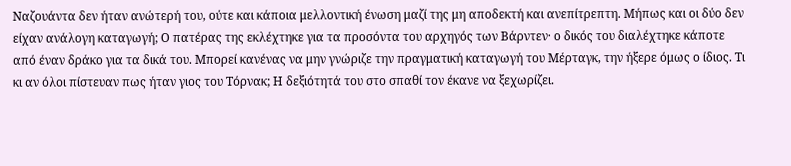Ναζουάντα δεν ήταν ανώτερή του, ούτε και κάποια μελλοντική ένωση μαζί της μη αποδεκτή και ανεπίτρεπτη. Μήπως και οι δύο δεν είχαν ανάλογη καταγωγή; Ο πατέρας της εκλέχτηκε για τα προσόντα του αρχηγός των Βάρντεν· ο δικός του διαλέχτηκε κάποτε από έναν δράκο για τα δικά του. Μπορεί κανένας να μην γνώριζε την πραγματική καταγωγή του Μέρταγκ, την ήξερε όμως ο ίδιος. Τι κι αν όλοι πίστευαν πως ήταν γιος του Τόρνακ; Η δεξιότητά του στο σπαθί τον έκανε να ξεχωρίζει.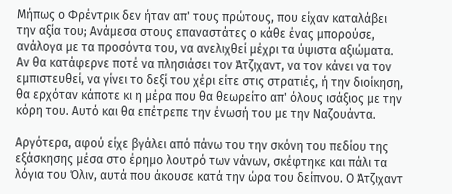Μήπως ο Φρέντρικ δεν ήταν απ' τους πρώτους, που είχαν καταλάβει την αξία του; Ανάμεσα στους επαναστάτες ο κάθε ένας μπορούσε, ανάλογα με τα προσόντα του, να ανελιχθεί μέχρι τα ύψιστα αξιώματα. Αν θα κατάφερνε ποτέ να πλησιάσει τον Άτζιχαντ, να τον κάνει να τον εμπιστευθεί, να γίνει το δεξί του χέρι είτε στις στρατιές, ή την διοίκηση, θα ερχόταν κάποτε κι η μέρα που θα θεωρείτο απ' όλους ισάξιος με την κόρη του. Αυτό και θα επέτρεπε την ένωσή του με την Ναζουάντα.

Αργότερα, αφού είχε βγάλει από πάνω του την σκόνη του πεδίου της εξάσκησης μέσα στο έρημο λουτρό των νάνων, σκέφτηκε και πάλι τα λόγια του Όλιν, αυτά που άκουσε κατά την ώρα του δείπνου. Ο Άτζιχαντ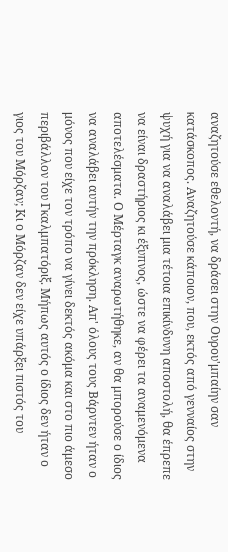αναζητούσε εθελοντή, να δράσει στην Ουρου'μπαίην σαν κατάσκοπος. Αναζητούσε κάποιον, που, εκτός από γενναίος στην ψυχή για να αναλάβει μια τέτοια επικίνδυνη αποστολή, θα έπρεπε να είναι δραστήριος κι έξυπνος, ώστε να φέρει τα αναμενόμενα αποτελέσματα. Ο Μέρταγκ αναρωτήθηκε, αν θα μπορούσε ο ίδιος να αναλάβει αυτήν την πρόκληση. Απ' όλους τους Βάρντεν ήταν ο μόνος που είχε τον τρόπο να γίνει δεκτός ακόμα και στο πιο άμεσο περιβάλλον του Γκαλμπατόριξ. Μήπως αυτός ο ίδιος δεν ήταν ο γιος του Μόρζαν; Κι ο Μόρζαν δεν είχε υπάρξει πιστός του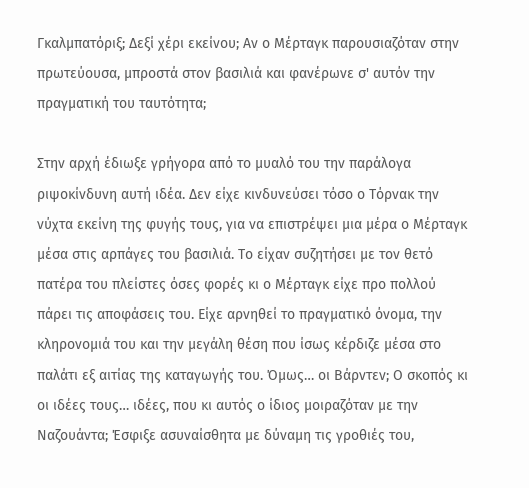Γκαλμπατόριξ; Δεξί χέρι εκείνου; Αν ο Μέρταγκ παρουσιαζόταν στην πρωτεύουσα, μπροστά στον βασιλιά και φανέρωνε σ' αυτόν την πραγματική του ταυτότητα;

Στην αρχή έδιωξε γρήγορα από το μυαλό του την παράλογα ριψοκίνδυνη αυτή ιδέα. Δεν είχε κινδυνεύσει τόσο ο Τόρνακ την νύχτα εκείνη της φυγής τους, για να επιστρέψει μια μέρα ο Μέρταγκ μέσα στις αρπάγες του βασιλιά. Το είχαν συζητήσει με τον θετό πατέρα του πλείστες όσες φορές κι ο Μέρταγκ είχε προ πολλού πάρει τις αποφάσεις του. Είχε αρνηθεί το πραγματικό όνομα, την κληρονομιά του και την μεγάλη θέση που ίσως κέρδιζε μέσα στο παλάτι εξ αιτίας της καταγωγής του. Όμως… οι Βάρντεν; Ο σκοπός κι οι ιδέες τους… ιδέες, που κι αυτός ο ίδιος μοιραζόταν με την Ναζουάντα; Έσφιξε ασυναίσθητα με δύναμη τις γροθιές του,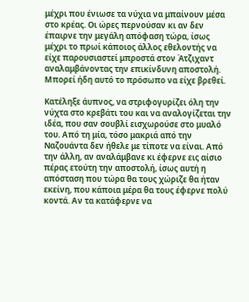μέχρι που ένιωσε τα νύχια να μπαίνουν μέσα στο κρέας. Οι ώρες περνούσαν κι αν δεν έπαιρνε την μεγάλη απόφαση τώρα, ίσως μέχρι το πρωί κάποιος άλλος εθελοντής να είχε παρουσιαστεί μπροστά στον Άτζιχαντ αναλαμβάνοντας την επικίνδυνη αποστολή. Μπορεί ήδη αυτό το πρόσωπο να είχε βρεθεί.

Κατέληξε άυπνος, να στριφογυρίζει όλη την νύχτα στο κρεβάτι του και να αναλογίζεται την ιδέα, που σαν σουβλί εισχωρούσε στο μυαλό του. Από τη μία, τόσο μακριά από την Ναζουάντα δεν ήθελε με τίποτε να είναι. Από την άλλη, αν αναλάμβανε κι έφερνε εις αίσιο πέρας ετούτη την αποστολή, ίσως αυτή η απόσταση που τώρα θα τους χώριζε θα ήταν εκείνη, που κάποια μέρα θα τους έφερνε πολύ κοντά. Αν τα κατάφερνε να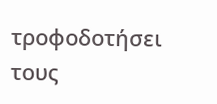τροφοδοτήσει τους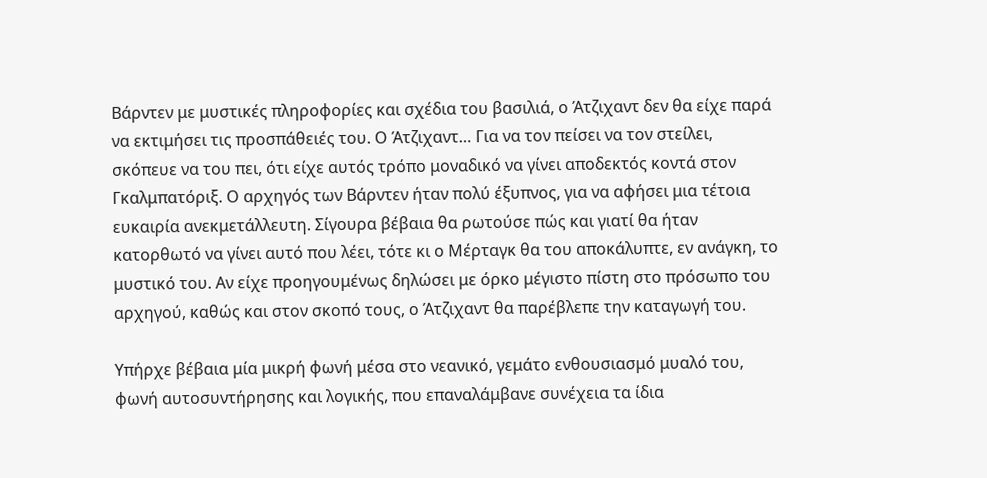Βάρντεν με μυστικές πληροφορίες και σχέδια του βασιλιά, ο Άτζιχαντ δεν θα είχε παρά να εκτιμήσει τις προσπάθειές του. Ο Άτζιχαντ… Για να τον πείσει να τον στείλει, σκόπευε να του πει, ότι είχε αυτός τρόπο μοναδικό να γίνει αποδεκτός κοντά στον Γκαλμπατόριξ. Ο αρχηγός των Βάρντεν ήταν πολύ έξυπνος, για να αφήσει μια τέτοια ευκαιρία ανεκμετάλλευτη. Σίγουρα βέβαια θα ρωτούσε πώς και γιατί θα ήταν κατορθωτό να γίνει αυτό που λέει, τότε κι ο Μέρταγκ θα του αποκάλυπτε, εν ανάγκη, το μυστικό του. Αν είχε προηγουμένως δηλώσει με όρκο μέγιστο πίστη στο πρόσωπο του αρχηγού, καθώς και στον σκοπό τους, ο Άτζιχαντ θα παρέβλεπε την καταγωγή του.

Υπήρχε βέβαια μία μικρή φωνή μέσα στο νεανικό, γεμάτο ενθουσιασμό μυαλό του, φωνή αυτοσυντήρησης και λογικής, που επαναλάμβανε συνέχεια τα ίδια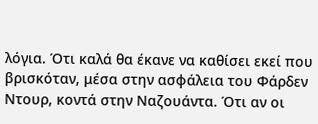λόγια. Ότι καλά θα έκανε να καθίσει εκεί που βρισκόταν, μέσα στην ασφάλεια του Φάρδεν Ντουρ, κοντά στην Ναζουάντα. Ότι αν οι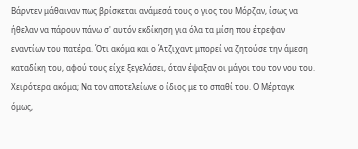Βάρντεν μάθαιναν πως βρίσκεται ανάμεσά τους ο γιος του Μόρζαν, ίσως να ήθελαν να πάρουν πάνω σ' αυτόν εκδίκηση για όλα τα μίση που έτρεφαν εναντίων του πατέρα. Ότι ακόμα και ο Άτζιχαντ μπορεί να ζητούσε την άμεση καταδίκη του, αφού τους είχε ξεγελάσει, όταν έψαξαν οι μάγοι του τον νου του. Χειρότερα ακόμα; Να τον αποτελείωνε ο ίδιος με το σπαθί του. Ο Μέρταγκ όμως,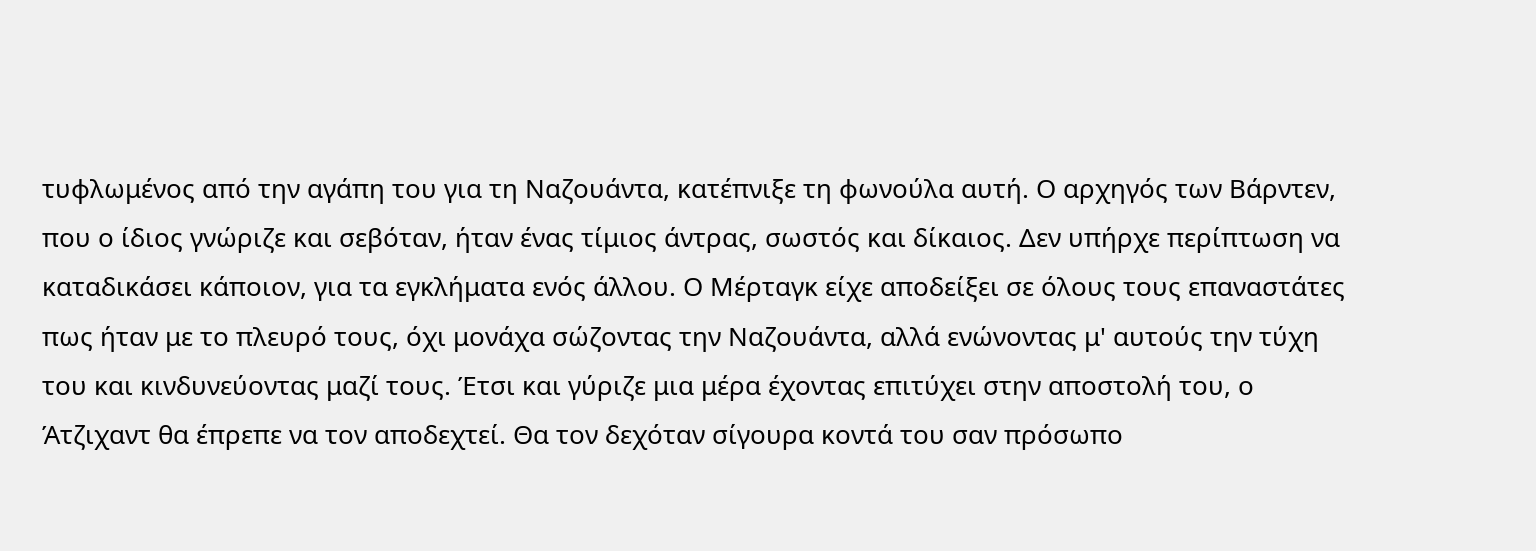τυφλωμένος από την αγάπη του για τη Ναζουάντα, κατέπνιξε τη φωνούλα αυτή. Ο αρχηγός των Βάρντεν, που ο ίδιος γνώριζε και σεβόταν, ήταν ένας τίμιος άντρας, σωστός και δίκαιος. Δεν υπήρχε περίπτωση να καταδικάσει κάποιον, για τα εγκλήματα ενός άλλου. Ο Μέρταγκ είχε αποδείξει σε όλους τους επαναστάτες πως ήταν με το πλευρό τους, όχι μονάχα σώζοντας την Ναζουάντα, αλλά ενώνοντας μ' αυτούς την τύχη του και κινδυνεύοντας μαζί τους. Έτσι και γύριζε μια μέρα έχοντας επιτύχει στην αποστολή του, ο Άτζιχαντ θα έπρεπε να τον αποδεχτεί. Θα τον δεχόταν σίγουρα κοντά του σαν πρόσωπο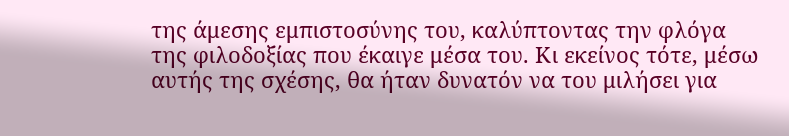της άμεσης εμπιστοσύνης του, καλύπτοντας την φλόγα της φιλοδοξίας που έκαιγε μέσα του. Κι εκείνος τότε, μέσω αυτής της σχέσης, θα ήταν δυνατόν να του μιλήσει για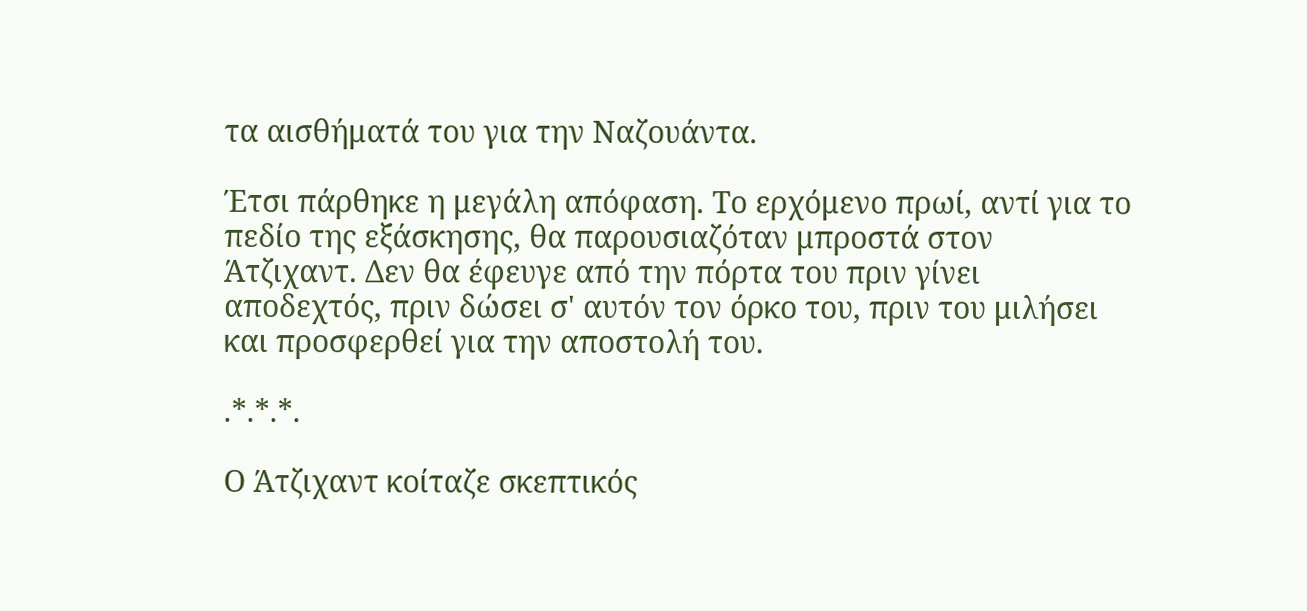τα αισθήματά του για την Ναζουάντα.

Έτσι πάρθηκε η μεγάλη απόφαση. Το ερχόμενο πρωί, αντί για το πεδίο της εξάσκησης, θα παρουσιαζόταν μπροστά στον Άτζιχαντ. Δεν θα έφευγε από την πόρτα του πριν γίνει αποδεχτός, πριν δώσει σ' αυτόν τον όρκο του, πριν του μιλήσει και προσφερθεί για την αποστολή του.

.*.*.*.

Ο Άτζιχαντ κοίταζε σκεπτικός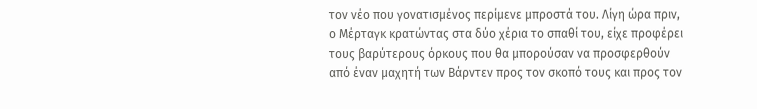τον νέο που γονατισμένος περίμενε μπροστά του. Λίγη ώρα πριν, ο Μέρταγκ κρατώντας στα δύο χέρια το σπαθί του, είχε προφέρει τους βαρύτερους όρκους που θα μπορούσαν να προσφερθούν από έναν μαχητή των Βάρντεν προς τον σκοπό τους και προς τον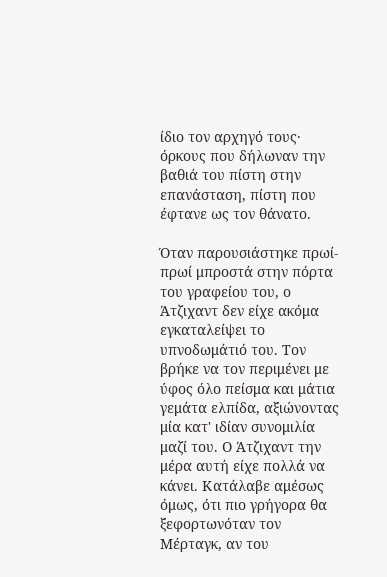ίδιο τον αρχηγό τους· όρκους που δήλωναν την βαθιά του πίστη στην επανάσταση, πίστη που έφτανε ως τον θάνατο.

Όταν παρουσιάστηκε πρωί-πρωί μπροστά στην πόρτα του γραφείου του, ο Άτζιχαντ δεν είχε ακόμα εγκαταλείψει το υπνοδωμάτιό του. Τον βρήκε να τον περιμένει με ύφος όλο πείσμα και μάτια γεμάτα ελπίδα, αξιώνοντας μία κατ' ιδίαν συνομιλία μαζί του. Ο Άτζιχαντ την μέρα αυτή είχε πολλά να κάνει. Κατάλαβε αμέσως όμως, ότι πιο γρήγορα θα ξεφορτωνόταν τον Μέρταγκ, αν του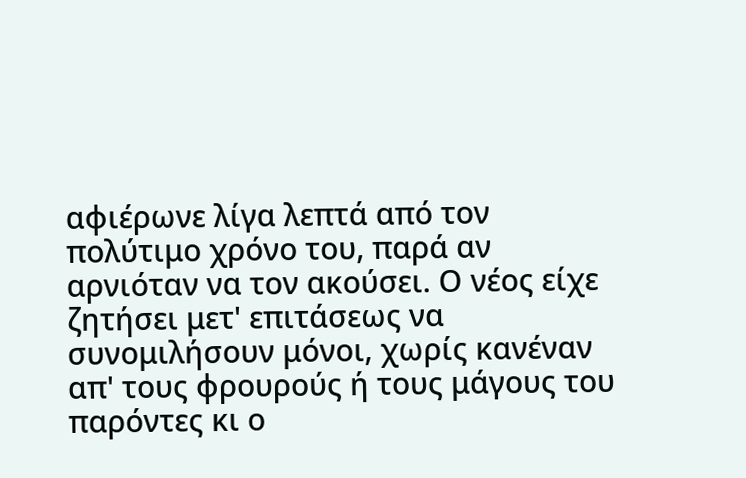αφιέρωνε λίγα λεπτά από τον πολύτιμο χρόνο του, παρά αν αρνιόταν να τον ακούσει. Ο νέος είχε ζητήσει μετ' επιτάσεως να συνομιλήσουν μόνοι, χωρίς κανέναν απ' τους φρουρούς ή τους μάγους του παρόντες κι ο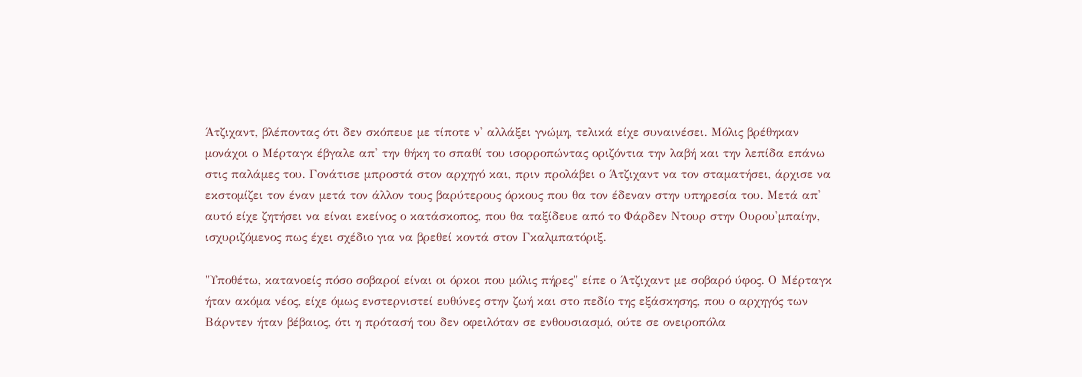Άτζιχαντ, βλέποντας ότι δεν σκόπευε με τίποτε ν' αλλάξει γνώμη, τελικά είχε συναινέσει. Μόλις βρέθηκαν μονάχοι ο Μέρταγκ έβγαλε απ' την θήκη το σπαθί του ισορροπώντας οριζόντια την λαβή και την λεπίδα επάνω στις παλάμες του. Γονάτισε μπροστά στον αρχηγό και, πριν προλάβει ο Άτζιχαντ να τον σταματήσει, άρχισε να εκστομίζει τον έναν μετά τον άλλον τους βαρύτερους όρκους που θα τον έδεναν στην υπηρεσία του. Μετά απ' αυτό είχε ζητήσει να είναι εκείνος ο κατάσκοπος, που θα ταξίδευε από το Φάρδεν Ντουρ στην Ουρου'μπαίην, ισχυριζόμενος πως έχει σχέδιο για να βρεθεί κοντά στον Γκαλμπατόριξ.

"Υποθέτω, κατανοείς πόσο σοβαροί είναι οι όρκοι που μόλις πήρες" είπε ο Άτζιχαντ με σοβαρό ύφος. Ο Μέρταγκ ήταν ακόμα νέος, είχε όμως ενστερνιστεί ευθύνες στην ζωή και στο πεδίο της εξάσκησης, που ο αρχηγός των Βάρντεν ήταν βέβαιος, ότι η πρότασή του δεν οφειλόταν σε ενθουσιασμό, ούτε σε ονειροπόλα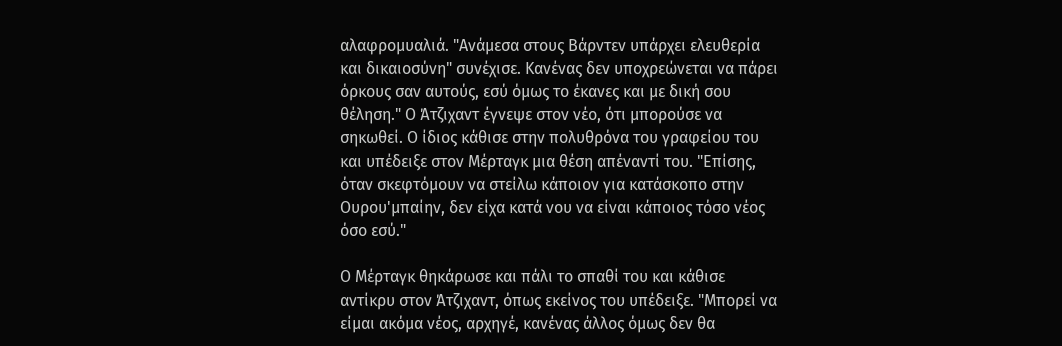αλαφρομυαλιά. "Ανάμεσα στους Βάρντεν υπάρχει ελευθερία και δικαιοσύνη" συνέχισε. Κανένας δεν υποχρεώνεται να πάρει όρκους σαν αυτούς, εσύ όμως το έκανες και με δική σου θέληση." Ο Άτζιχαντ έγνεψε στον νέο, ότι μπορούσε να σηκωθεί. Ο ίδιος κάθισε στην πολυθρόνα του γραφείου του και υπέδειξε στον Μέρταγκ μια θέση απέναντί του. "Επίσης, όταν σκεφτόμουν να στείλω κάποιον για κατάσκοπο στην Ουρου'μπαίην, δεν είχα κατά νου να είναι κάποιος τόσο νέος όσο εσύ."

Ο Μέρταγκ θηκάρωσε και πάλι το σπαθί του και κάθισε αντίκρυ στον Άτζιχαντ, όπως εκείνος του υπέδειξε. "Μπορεί να είμαι ακόμα νέος, αρχηγέ, κανένας άλλος όμως δεν θα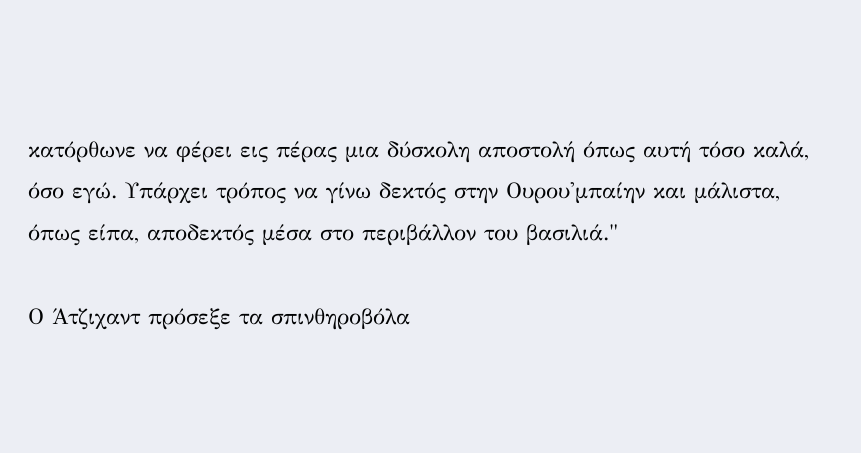κατόρθωνε να φέρει εις πέρας μια δύσκολη αποστολή όπως αυτή τόσο καλά, όσο εγώ. Υπάρχει τρόπος να γίνω δεκτός στην Ουρου'μπαίην και μάλιστα, όπως είπα, αποδεκτός μέσα στο περιβάλλον του βασιλιά."

Ο Άτζιχαντ πρόσεξε τα σπινθηροβόλα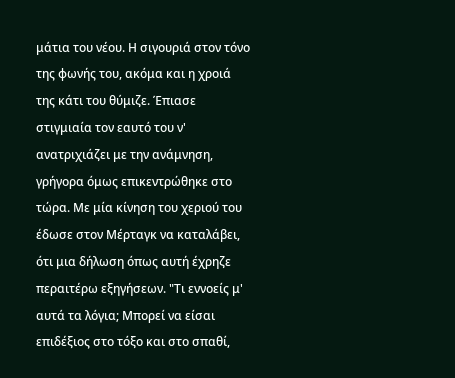μάτια του νέου. Η σιγουριά στον τόνο της φωνής του, ακόμα και η χροιά της κάτι του θύμιζε. Έπιασε στιγμιαία τον εαυτό του ν' ανατριχιάζει με την ανάμνηση, γρήγορα όμως επικεντρώθηκε στο τώρα. Με μία κίνηση του χεριού του έδωσε στον Μέρταγκ να καταλάβει, ότι μια δήλωση όπως αυτή έχρηζε περαιτέρω εξηγήσεων. "Τι εννοείς μ' αυτά τα λόγια; Μπορεί να είσαι επιδέξιος στο τόξο και στο σπαθί,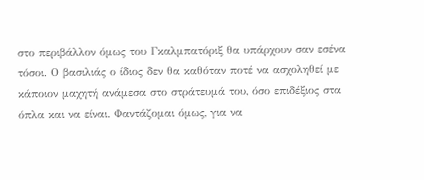στο περιβάλλον όμως του Γκαλμπατόριξ θα υπάρχουν σαν εσένα τόσοι. Ο βασιλιάς ο ίδιος δεν θα καθόταν ποτέ να ασχοληθεί με κάποιον μαχητή ανάμεσα στο στράτευμά του, όσο επιδέξιος στα όπλα και να είναι. Φαντάζομαι όμως, για να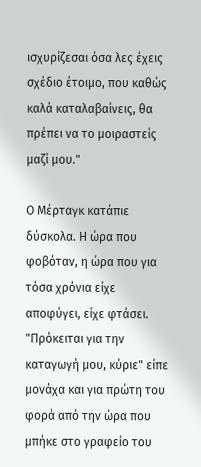ισχυρίζεσαι όσα λες έχεις σχέδιο έτοιμο, που καθώς καλά καταλαβαίνεις, θα πρέπει να το μοιραστείς μαζί μου."

Ο Μέρταγκ κατάπιε δύσκολα. Η ώρα που φοβόταν, η ώρα που για τόσα χρόνια είχε αποφύγει, είχε φτάσει. "Πρόκειται για την καταγωγή μου, κύριε" είπε μονάχα και για πρώτη του φορά από την ώρα που μπήκε στο γραφείο του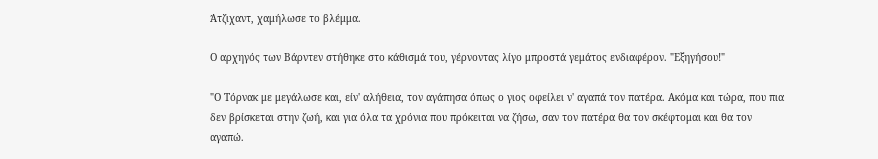Άτζιχαντ, χαμήλωσε το βλέμμα.

Ο αρχηγός των Βάρντεν στήθηκε στο κάθισμά του, γέρνοντας λίγο μπροστά γεμάτος ενδιαφέρον. "Εξηγήσου!"

"Ο Τόρνακ με μεγάλωσε και, είν' αλήθεια, τον αγάπησα όπως ο γιος οφείλει ν' αγαπά τον πατέρα. Ακόμα και τώρα, που πια δεν βρίσκεται στην ζωή, και για όλα τα χρόνια που πρόκειται να ζήσω, σαν τον πατέρα θα τον σκέφτομαι και θα τον αγαπώ.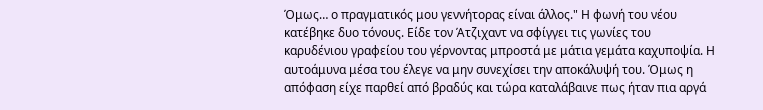Όμως… ο πραγματικός μου γεννήτορας είναι άλλος." Η φωνή του νέου κατέβηκε δυο τόνους. Είδε τον Άτζιχαντ να σφίγγει τις γωνίες του καρυδένιου γραφείου του γέρνοντας μπροστά με μάτια γεμάτα καχυποψία. Η αυτοάμυνα μέσα του έλεγε να μην συνεχίσει την αποκάλυψή του. Όμως η απόφαση είχε παρθεί από βραδύς και τώρα καταλάβαινε πως ήταν πια αργά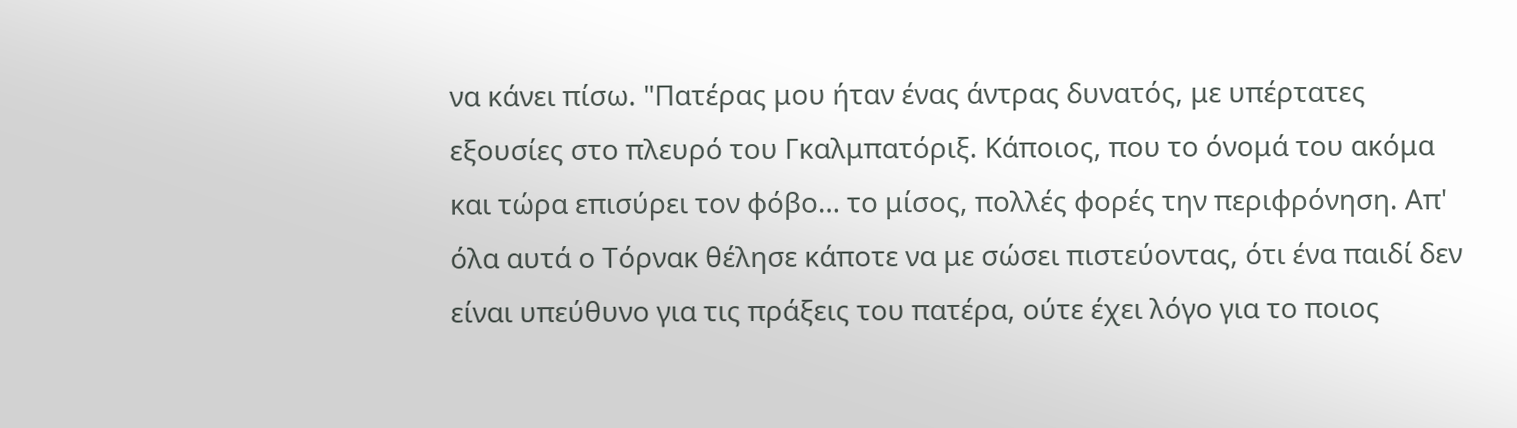να κάνει πίσω. "Πατέρας μου ήταν ένας άντρας δυνατός, με υπέρτατες εξουσίες στο πλευρό του Γκαλμπατόριξ. Κάποιος, που το όνομά του ακόμα και τώρα επισύρει τον φόβο… το μίσος, πολλές φορές την περιφρόνηση. Απ' όλα αυτά ο Τόρνακ θέλησε κάποτε να με σώσει πιστεύοντας, ότι ένα παιδί δεν είναι υπεύθυνο για τις πράξεις του πατέρα, ούτε έχει λόγο για το ποιος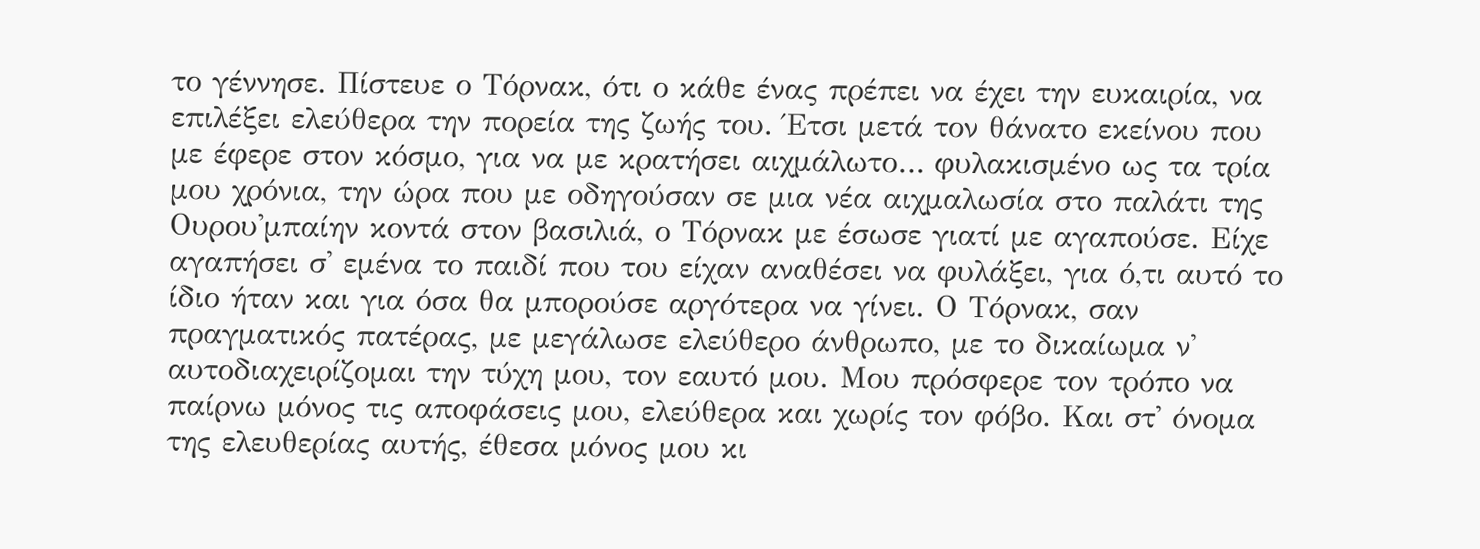το γέννησε. Πίστευε ο Τόρνακ, ότι ο κάθε ένας πρέπει να έχει την ευκαιρία, να επιλέξει ελεύθερα την πορεία της ζωής του. Έτσι μετά τον θάνατο εκείνου που με έφερε στον κόσμο, για να με κρατήσει αιχμάλωτο… φυλακισμένο ως τα τρία μου χρόνια, την ώρα που με οδηγούσαν σε μια νέα αιχμαλωσία στο παλάτι της Ουρου'μπαίην κοντά στον βασιλιά, ο Τόρνακ με έσωσε γιατί με αγαπούσε. Είχε αγαπήσει σ' εμένα το παιδί που του είχαν αναθέσει να φυλάξει, για ό,τι αυτό το ίδιο ήταν και για όσα θα μπορούσε αργότερα να γίνει. Ο Τόρνακ, σαν πραγματικός πατέρας, με μεγάλωσε ελεύθερο άνθρωπο, με το δικαίωμα ν' αυτοδιαχειρίζομαι την τύχη μου, τον εαυτό μου. Μου πρόσφερε τον τρόπο να παίρνω μόνος τις αποφάσεις μου, ελεύθερα και χωρίς τον φόβο. Και στ' όνομα της ελευθερίας αυτής, έθεσα μόνος μου κι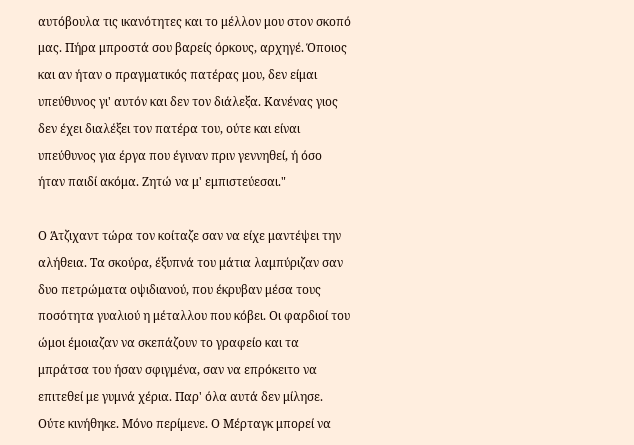αυτόβουλα τις ικανότητες και το μέλλον μου στον σκοπό μας. Πήρα μπροστά σου βαρείς όρκους, αρχηγέ. Όποιος και αν ήταν ο πραγματικός πατέρας μου, δεν είμαι υπεύθυνος γι' αυτόν και δεν τον διάλεξα. Κανένας γιος δεν έχει διαλέξει τον πατέρα του, ούτε και είναι υπεύθυνος για έργα που έγιναν πριν γεννηθεί, ή όσο ήταν παιδί ακόμα. Ζητώ να μ' εμπιστεύεσαι."

Ο Άτζιχαντ τώρα τον κοίταζε σαν να είχε μαντέψει την αλήθεια. Τα σκούρα, έξυπνά του μάτια λαμπύριζαν σαν δυο πετρώματα οψιδιανού, που έκρυβαν μέσα τους ποσότητα γυαλιού η μέταλλου που κόβει. Οι φαρδιοί του ώμοι έμοιαζαν να σκεπάζουν το γραφείο και τα μπράτσα του ήσαν σφιγμένα, σαν να επρόκειτο να επιτεθεί με γυμνά χέρια. Παρ' όλα αυτά δεν μίλησε. Ούτε κινήθηκε. Μόνο περίμενε. Ο Μέρταγκ μπορεί να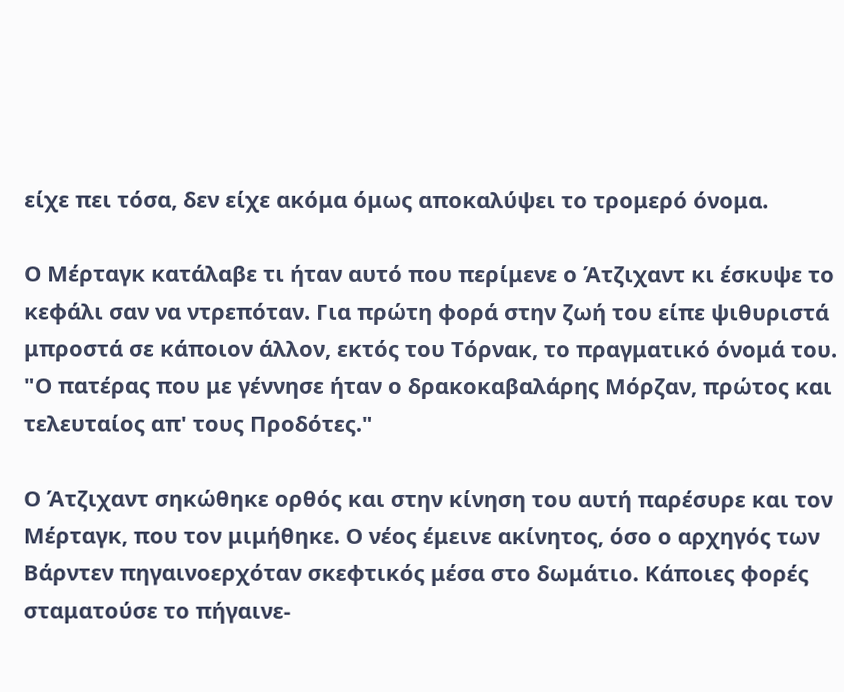είχε πει τόσα, δεν είχε ακόμα όμως αποκαλύψει το τρομερό όνομα.

Ο Μέρταγκ κατάλαβε τι ήταν αυτό που περίμενε ο Άτζιχαντ κι έσκυψε το κεφάλι σαν να ντρεπόταν. Για πρώτη φορά στην ζωή του είπε ψιθυριστά μπροστά σε κάποιον άλλον, εκτός του Τόρνακ, το πραγματικό όνομά του. "Ο πατέρας που με γέννησε ήταν ο δρακοκαβαλάρης Μόρζαν, πρώτος και τελευταίος απ' τους Προδότες."

Ο Άτζιχαντ σηκώθηκε ορθός και στην κίνηση του αυτή παρέσυρε και τον Μέρταγκ, που τον μιμήθηκε. Ο νέος έμεινε ακίνητος, όσο ο αρχηγός των Βάρντεν πηγαινοερχόταν σκεφτικός μέσα στο δωμάτιο. Κάποιες φορές σταματούσε το πήγαινε-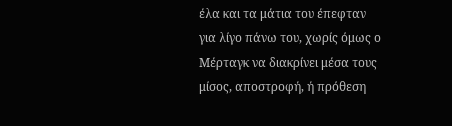έλα και τα μάτια του έπεφταν για λίγο πάνω του, χωρίς όμως ο Μέρταγκ να διακρίνει μέσα τους μίσος, αποστροφή, ή πρόθεση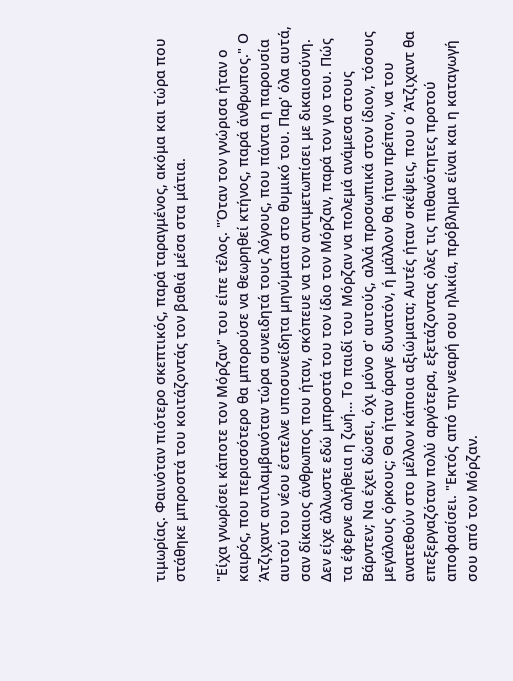τιμωρίας. Φαινόταν πιότερο σκεπτικός, παρά ταραγμένος, ακόμα και τώρα που στάθηκε μπροστά του κοιτάζοντάς τον βαθιά μέσα στα μάτια.

"Είχα γνωρίσει κάποτε τον Μόρζαν" του είπε τέλος. "Όταν τον γνώρισα ήταν ο καιρός, που περισσότερο θα μπορούσε να θεωρηθεί κτήνος, παρά άνθρωπος." Ο Άτζιχαντ αντιλαμβανόταν τώρα συνειδητά τους λόγους, που πάντα η παρουσία αυτού του νέου έστελνε υποσυνείδητα μηνύματα στο θυμικό του. Παρ' όλα αυτά, σαν δίκαιος άνθρωπος που ήταν, σκόπευε να τον αντιμετωπίσει με δικαιοσύνη. Δεν είχε άλλωστε εδώ μπροστά του τον ίδιο τον Μόρζαν, παρά τον γιο του. Πώς τα έφερνε αλήθεια η ζωή… Το παιδί του Μόρζαν να πολεμά ανάμεσα στους Βάρντεν; Να έχει δώσει, όχι μόνο σ' αυτούς, αλλά προσωπικά στον ίδιον, τόσους μεγάλους όρκους; Θα ήταν άραγε δυνατόν, ή μάλλον θα ήταν πρέπον, να του ανατεθούν στο μέλλον κάποια αξιώματα; Αυτές ήταν σκέψεις, που ο Άτζιχαντ θα επεξεργαζόταν πολύ αργότερα, εξετάζοντας όλες τις πιθανότητες προτού αποφασίσει. "Εκτός από την νεαρή σου ηλικία, πρόβλημα είναι και η καταγωγή σου από τον Μόρζαν.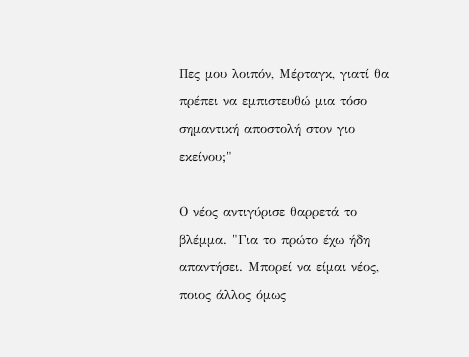Πες μου λοιπόν, Μέρταγκ, γιατί θα πρέπει να εμπιστευθώ μια τόσο σημαντική αποστολή στον γιο εκείνου;"

Ο νέος αντιγύρισε θαρρετά το βλέμμα. "Για το πρώτο έχω ήδη απαντήσει. Μπορεί να είμαι νέος, ποιος άλλος όμως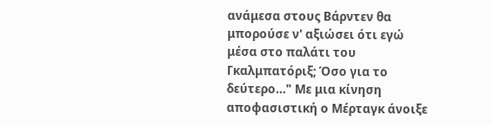ανάμεσα στους Βάρντεν θα μπορούσε ν' αξιώσει ότι εγώ μέσα στο παλάτι του Γκαλμπατόριξ; Όσο για το δεύτερο…" Με μια κίνηση αποφασιστική ο Μέρταγκ άνοιξε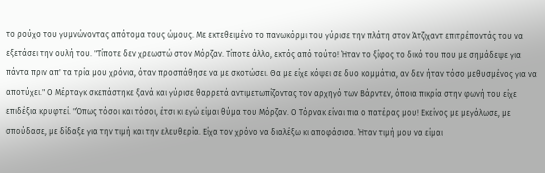το ρούχο του γυμνώνοντας απότομα τους ώμους. Με εκτεθειμένο το πανωκόρμι του γύρισε την πλάτη στον Άτζιχαντ επιτρέποντάς του να εξετάσει την ουλή του. "Τίποτε δεν χρεωστώ στον Μόρζαν. Τίποτε άλλο, εκτός από τούτο! Ήταν το ξίφος το δικό του που με σημάδεψε για πάντα πριν απ' τα τρία μου χρόνια, όταν προσπάθησε να με σκοτώσει. Θα με είχε κόψει σε δυο κομμάτια, αν δεν ήταν τόσο μεθυσμένος για να αποτύχει." Ο Μέρταγκ σκεπάστηκε ξανά και γύρισε θαρρετά αντιμετωπίζοντας τον αρχηγό των Βάρντεν, όποια πικρία στην φωνή του είχε επιδέξια κρυφτεί. "Όπως τόσοι και τόσοι, έτσι κι εγώ είμαι θύμα του Μόρζαν. Ο Τόρνακ είναι πια ο πατέρας μου! Εκείνος με μεγάλωσε, με σπούδασε, με δίδαξε για την τιμή και την ελευθερία. Είχα τον χρόνο να διαλέξω κι αποφάσισα. Ήταν τιμή μου να είμαι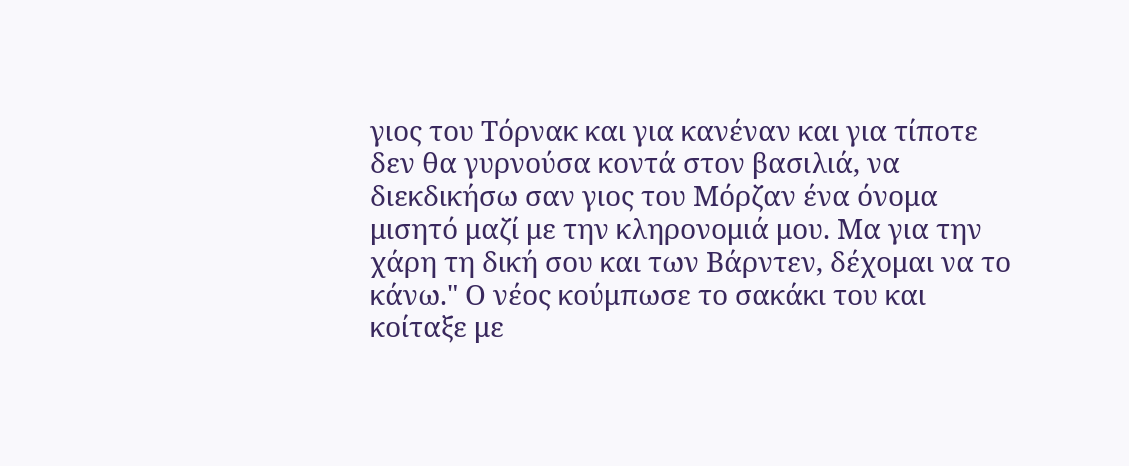γιος του Τόρνακ και για κανέναν και για τίποτε δεν θα γυρνούσα κοντά στον βασιλιά, να διεκδικήσω σαν γιος του Μόρζαν ένα όνομα μισητό μαζί με την κληρονομιά μου. Μα για την χάρη τη δική σου και των Βάρντεν, δέχομαι να το κάνω." Ο νέος κούμπωσε το σακάκι του και κοίταξε με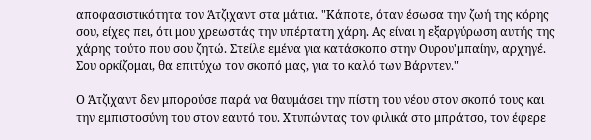αποφασιστικότητα τον Άτζιχαντ στα μάτια. "Κάποτε, όταν έσωσα την ζωή της κόρης σου, είχες πει, ότι μου χρεωστάς την υπέρτατη χάρη. Ας είναι η εξαργύρωση αυτής της χάρης τούτο που σου ζητώ. Στείλε εμένα για κατάσκοπο στην Ουρου'μπαίην, αρχηγέ. Σου ορκίζομαι, θα επιτύχω τον σκοπό μας, για το καλό των Βάρντεν."

Ο Άτζιχαντ δεν μπορούσε παρά να θαυμάσει την πίστη του νέου στον σκοπό τους και την εμπιστοσύνη του στον εαυτό του. Χτυπώντας τον φιλικά στο μπράτσο, τον έφερε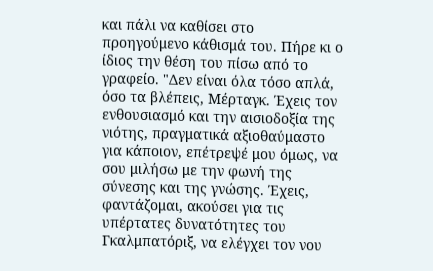και πάλι να καθίσει στο προηγούμενο κάθισμά του. Πήρε κι ο ίδιος την θέση του πίσω από το γραφείο. "Δεν είναι όλα τόσο απλά, όσο τα βλέπεις, Μέρταγκ. Έχεις τον ενθουσιασμό και την αισιοδοξία της νιότης, πραγματικά αξιοθαύμαστο για κάποιον, επέτρεψέ μου όμως, να σου μιλήσω με την φωνή της σύνεσης και της γνώσης. Έχεις, φαντάζομαι, ακούσει για τις υπέρτατες δυνατότητες του Γκαλμπατόριξ, να ελέγχει τον νου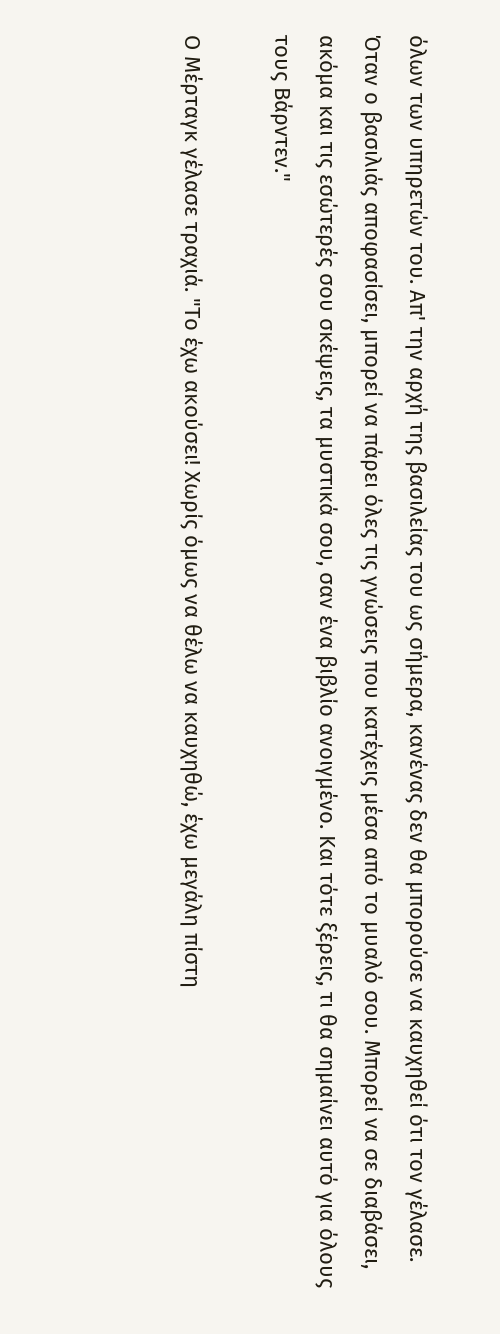όλων των υπηρετών του. Απ' την αρχή της βασιλείας του ως σήμερα, κανένας δεν θα μπορούσε να καυχηθεί ότι τον γέλασε. Όταν ο βασιλιάς αποφασίσει, μπορεί να πάρει όλες τις γνώσεις που κατέχεις μέσα από το μυαλό σου. Μπορεί να σε διαβάσει, ακόμα και τις εσώτερές σου σκέψεις, τα μυστικά σου, σαν ένα βιβλίο ανοιγμένο. Και τότε ξέρεις, τι θα σημαίνει αυτό για όλους τους Βάρντεν."

Ο Μέρταγκ γέλασε τραχιά. "Το έχω ακούσει! Χωρίς όμως να θέλω να καυχηθώ, έχω μεγάλη πίστη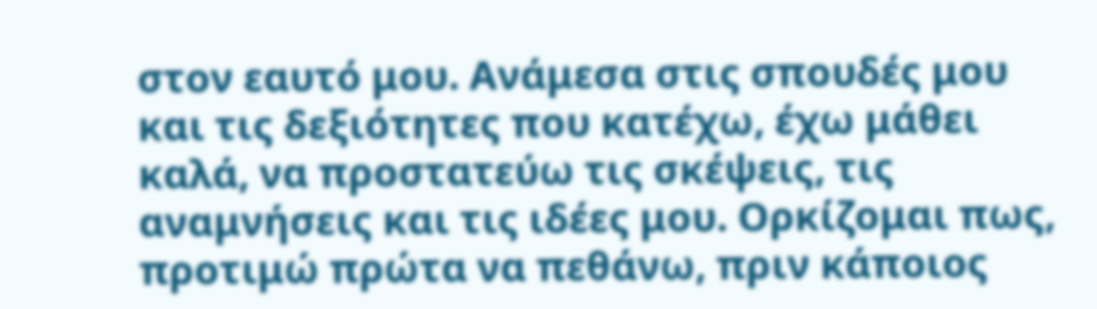στον εαυτό μου. Ανάμεσα στις σπουδές μου και τις δεξιότητες που κατέχω, έχω μάθει καλά, να προστατεύω τις σκέψεις, τις αναμνήσεις και τις ιδέες μου. Ορκίζομαι πως, προτιμώ πρώτα να πεθάνω, πριν κάποιος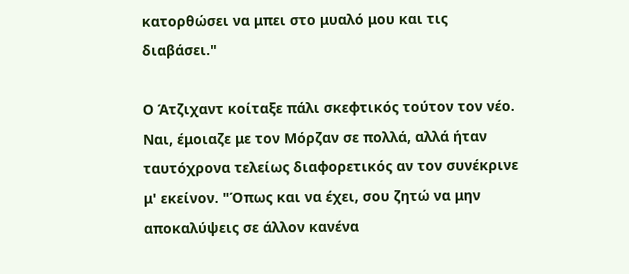κατορθώσει να μπει στο μυαλό μου και τις διαβάσει."

Ο Άτζιχαντ κοίταξε πάλι σκεφτικός τούτον τον νέο. Ναι, έμοιαζε με τον Μόρζαν σε πολλά, αλλά ήταν ταυτόχρονα τελείως διαφορετικός αν τον συνέκρινε μ' εκείνον. "Όπως και να έχει, σου ζητώ να μην αποκαλύψεις σε άλλον κανένα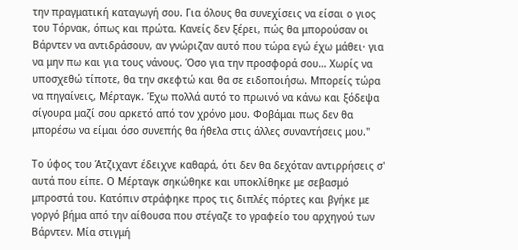την πραγματική καταγωγή σου. Για όλους θα συνεχίσεις να είσαι ο γιος του Τόρνακ, όπως και πρώτα. Κανείς δεν ξέρει, πώς θα μπορούσαν οι Βάρντεν να αντιδράσουν, αν γνώριζαν αυτό που τώρα εγώ έχω μάθει· για να μην πω και για τους νάνους. Όσο για την προσφορά σου… Χωρίς να υποσχεθώ τίποτε, θα την σκεφτώ και θα σε ειδοποιήσω. Μπορείς τώρα να πηγαίνεις, Μέρταγκ. Έχω πολλά αυτό το πρωινό να κάνω και ξόδεψα σίγουρα μαζί σου αρκετό από τον χρόνο μου. Φοβάμαι πως δεν θα μπορέσω να είμαι όσο συνεπής θα ήθελα στις άλλες συναντήσεις μου."

Το ύφος του Άτζιχαντ έδειχνε καθαρά, ότι δεν θα δεχόταν αντιρρήσεις σ' αυτά που είπε. Ο Μέρταγκ σηκώθηκε και υποκλίθηκε με σεβασμό μπροστά του. Κατόπιν στράφηκε προς τις διπλές πόρτες και βγήκε με γοργό βήμα από την αίθουσα που στέγαζε το γραφείο του αρχηγού των Βάρντεν. Μία στιγμή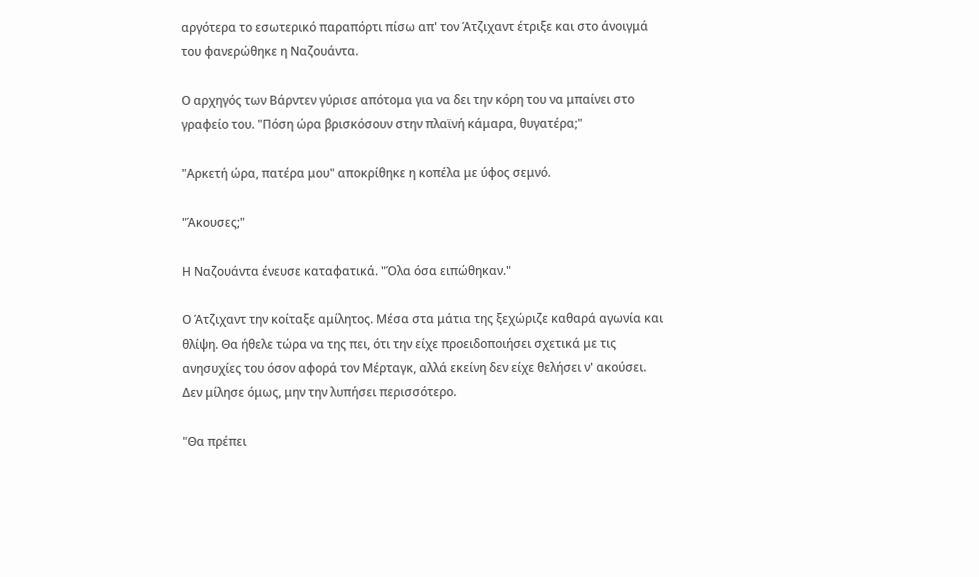αργότερα το εσωτερικό παραπόρτι πίσω απ' τον Άτζιχαντ έτριξε και στο άνοιγμά του φανερώθηκε η Ναζουάντα.

Ο αρχηγός των Βάρντεν γύρισε απότομα για να δει την κόρη του να μπαίνει στο γραφείο του. "Πόση ώρα βρισκόσουν στην πλαϊνή κάμαρα, θυγατέρα;"

"Αρκετή ώρα, πατέρα μου" αποκρίθηκε η κοπέλα με ύφος σεμνό.

"Άκουσες;"

Η Ναζουάντα ένευσε καταφατικά. "Όλα όσα ειπώθηκαν."

Ο Άτζιχαντ την κοίταξε αμίλητος. Μέσα στα μάτια της ξεχώριζε καθαρά αγωνία και θλίψη. Θα ήθελε τώρα να της πει, ότι την είχε προειδοποιήσει σχετικά με τις ανησυχίες του όσον αφορά τον Μέρταγκ, αλλά εκείνη δεν είχε θελήσει ν' ακούσει. Δεν μίλησε όμως, μην την λυπήσει περισσότερο.

"Θα πρέπει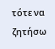τότε να ζητήσω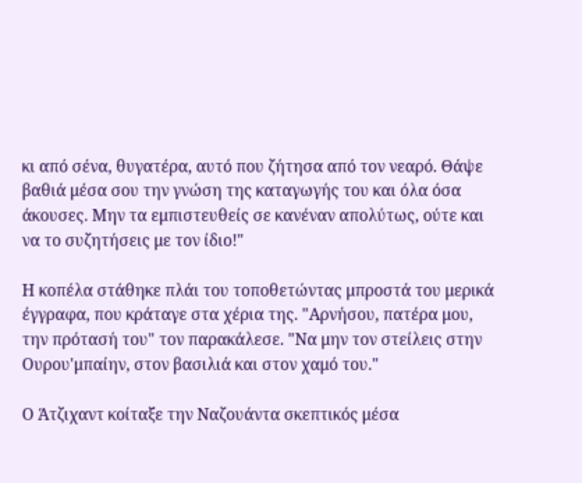κι από σένα, θυγατέρα, αυτό που ζήτησα από τον νεαρό. Θάψε βαθιά μέσα σου την γνώση της καταγωγής του και όλα όσα άκουσες. Μην τα εμπιστευθείς σε κανέναν απολύτως, ούτε και να το συζητήσεις με τον ίδιο!"

Η κοπέλα στάθηκε πλάι του τοποθετώντας μπροστά του μερικά έγγραφα, που κράταγε στα χέρια της. "Αρνήσου, πατέρα μου, την πρότασή του" τον παρακάλεσε. "Να μην τον στείλεις στην Ουρου'μπαίην, στον βασιλιά και στον χαμό του."

Ο Άτζιχαντ κοίταξε την Ναζουάντα σκεπτικός μέσα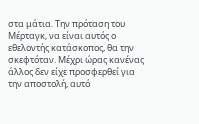στα μάτια. Την πρόταση του Μέρταγκ, να είναι αυτός ο εθελοντής κατάσκοπος, θα την σκεφτόταν. Μέχρι ώρας κανένας άλλος δεν είχε προσφερθεί για την αποστολή, αυτό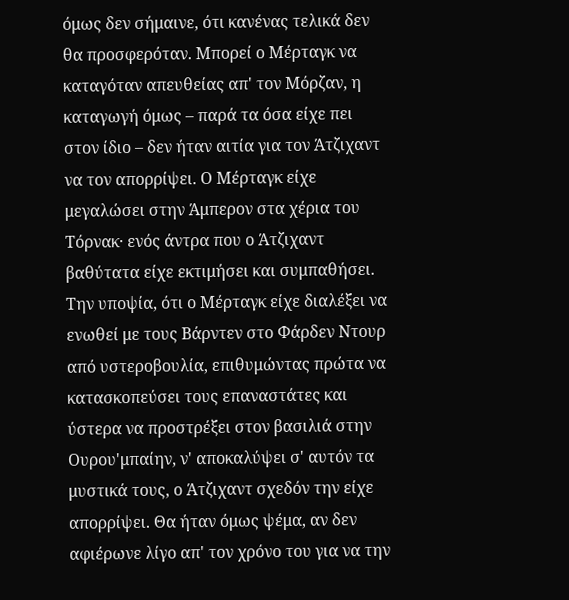όμως δεν σήμαινε, ότι κανένας τελικά δεν θα προσφερόταν. Μπορεί ο Μέρταγκ να καταγόταν απευθείας απ' τον Μόρζαν, η καταγωγή όμως – παρά τα όσα είχε πει στον ίδιο – δεν ήταν αιτία για τον Άτζιχαντ να τον απορρίψει. Ο Μέρταγκ είχε μεγαλώσει στην Άμπερον στα χέρια του Τόρνακ· ενός άντρα που ο Άτζιχαντ βαθύτατα είχε εκτιμήσει και συμπαθήσει. Την υποψία, ότι ο Μέρταγκ είχε διαλέξει να ενωθεί με τους Βάρντεν στο Φάρδεν Ντουρ από υστεροβουλία, επιθυμώντας πρώτα να κατασκοπεύσει τους επαναστάτες και ύστερα να προστρέξει στον βασιλιά στην Ουρου'μπαίην, ν' αποκαλύψει σ' αυτόν τα μυστικά τους, ο Άτζιχαντ σχεδόν την είχε απορρίψει. Θα ήταν όμως ψέμα, αν δεν αφιέρωνε λίγο απ' τον χρόνο του για να την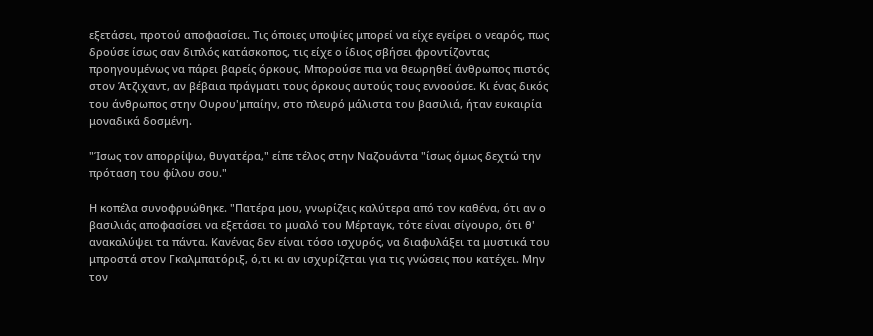εξετάσει, προτού αποφασίσει. Τις όποιες υποψίες μπορεί να είχε εγείρει ο νεαρός, πως δρούσε ίσως σαν διπλός κατάσκοπος, τις είχε ο ίδιος σβήσει φροντίζοντας προηγουμένως να πάρει βαρείς όρκους. Μπορούσε πια να θεωρηθεί άνθρωπος πιστός στον Άτζιχαντ, αν βέβαια πράγματι τους όρκους αυτούς τους εννοούσε. Κι ένας δικός του άνθρωπος στην Ουρου'μπαίην, στο πλευρό μάλιστα του βασιλιά, ήταν ευκαιρία μοναδικά δοσμένη.

"Ίσως τον απορρίψω, θυγατέρα," είπε τέλος στην Ναζουάντα "ίσως όμως δεχτώ την πρόταση του φίλου σου."

Η κοπέλα συνοφρυώθηκε. "Πατέρα μου, γνωρίζεις καλύτερα από τον καθένα, ότι αν ο βασιλιάς αποφασίσει να εξετάσει το μυαλό του Μέρταγκ, τότε είναι σίγουρο, ότι θ' ανακαλύψει τα πάντα. Κανένας δεν είναι τόσο ισχυρός, να διαφυλάξει τα μυστικά του μπροστά στον Γκαλμπατόριξ, ό,τι κι αν ισχυρίζεται για τις γνώσεις που κατέχει. Μην τον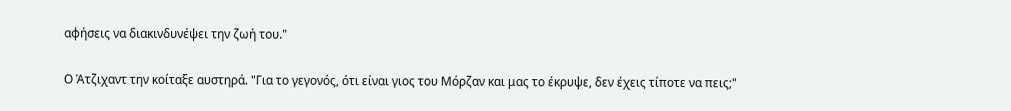αφήσεις να διακινδυνέψει την ζωή του."

Ο Άτζιχαντ την κοίταξε αυστηρά. "Για το γεγονός, ότι είναι γιος του Μόρζαν και μας το έκρυψε, δεν έχεις τίποτε να πεις;"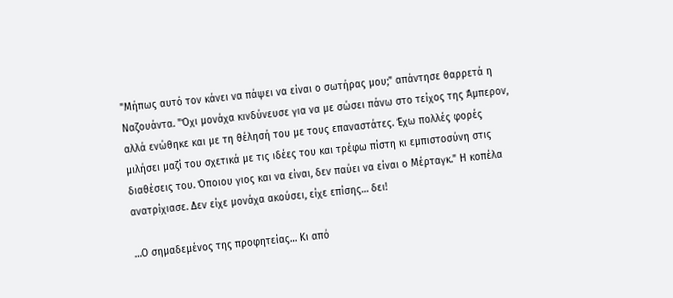"Μήπως αυτό τον κάνει να πάψει να είναι ο σωτήρας μου;" απάντησε θαρρετά η Ναζουάντα. "Όχι μονάχα κινδύνευσε για να με σώσει πάνω στο τείχος της Άμπερον, αλλά ενώθηκε και με τη θέλησή του με τους επαναστάτες. Έχω πολλές φορές μιλήσει μαζί του σχετικά με τις ιδέες του και τρέφω πίστη κι εμπιστοσύνη στις διαθέσεις του. Όποιου γιος και να είναι, δεν παύει να είναι ο Μέρταγκ." Η κοπέλα ανατρίχιασε. Δεν είχε μονάχα ακούσει, είχε επίσης… δει!

…Ο σημαδεμένος της προφητείας… Κι από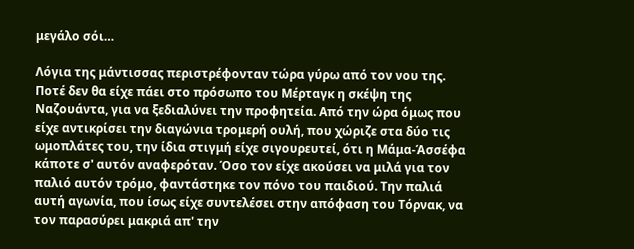μεγάλο σόι…

Λόγια της μάντισσας περιστρέφονταν τώρα γύρω από τον νου της. Ποτέ δεν θα είχε πάει στο πρόσωπο του Μέρταγκ η σκέψη της Ναζουάντα, για να ξεδιαλύνει την προφητεία. Από την ώρα όμως που είχε αντικρίσει την διαγώνια τρομερή ουλή, που χώριζε στα δύο τις ωμοπλάτες του, την ίδια στιγμή είχε σιγουρευτεί, ότι η Μάμα-Άσσέφα κάποτε σ' αυτόν αναφερόταν. Όσο τον είχε ακούσει να μιλά για τον παλιό αυτόν τρόμο, φαντάστηκε τον πόνο του παιδιού. Την παλιά αυτή αγωνία, που ίσως είχε συντελέσει στην απόφαση του Τόρνακ, να τον παρασύρει μακριά απ' την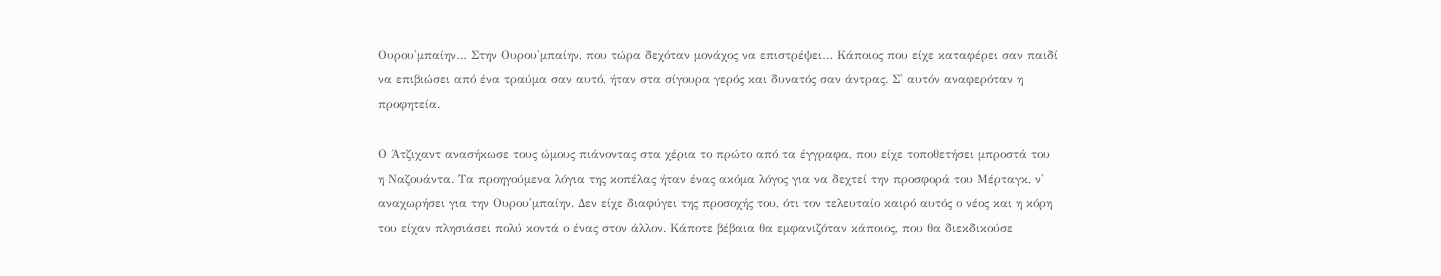Ουρου'μπαίην… Στην Ουρου'μπαίην, που τώρα δεχόταν μονάχος να επιστρέψει… Κάποιος που είχε καταφέρει σαν παιδί να επιβιώσει από ένα τραύμα σαν αυτό, ήταν στα σίγουρα γερός και δυνατός σαν άντρας. Σ' αυτόν αναφερόταν η προφητεία.

Ο Άτζιχαντ ανασήκωσε τους ώμους πιάνοντας στα χέρια το πρώτο από τα έγγραφα, που είχε τοποθετήσει μπροστά του η Ναζουάντα. Τα προηγούμενα λόγια της κοπέλας ήταν ένας ακόμα λόγος για να δεχτεί την προσφορά του Μέρταγκ, ν' αναχωρήσει για την Ουρου'μπαίην. Δεν είχε διαφύγει της προσοχής του, ότι τον τελευταίο καιρό αυτός ο νέος και η κόρη του είχαν πλησιάσει πολύ κοντά ο ένας στον άλλον. Κάποτε βέβαια θα εμφανιζόταν κάποιος, που θα διεκδικούσε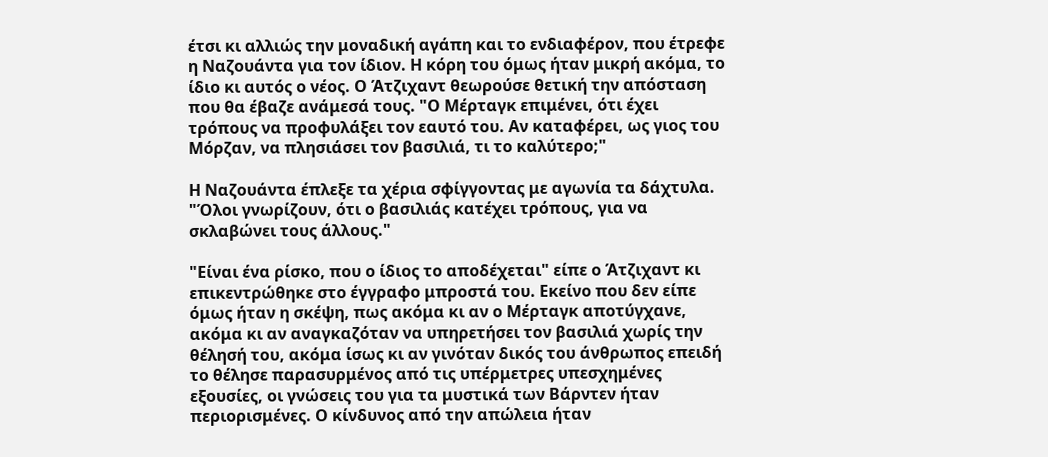έτσι κι αλλιώς την μοναδική αγάπη και το ενδιαφέρον, που έτρεφε η Ναζουάντα για τον ίδιον. Η κόρη του όμως ήταν μικρή ακόμα, το ίδιο κι αυτός ο νέος. Ο Άτζιχαντ θεωρούσε θετική την απόσταση που θα έβαζε ανάμεσά τους. "Ο Μέρταγκ επιμένει, ότι έχει τρόπους να προφυλάξει τον εαυτό του. Αν καταφέρει, ως γιος του Μόρζαν, να πλησιάσει τον βασιλιά, τι το καλύτερο;"

Η Ναζουάντα έπλεξε τα χέρια σφίγγοντας με αγωνία τα δάχτυλα. "Όλοι γνωρίζουν, ότι ο βασιλιάς κατέχει τρόπους, για να σκλαβώνει τους άλλους."

"Είναι ένα ρίσκο, που ο ίδιος το αποδέχεται" είπε ο Άτζιχαντ κι επικεντρώθηκε στο έγγραφο μπροστά του. Εκείνο που δεν είπε όμως ήταν η σκέψη, πως ακόμα κι αν ο Μέρταγκ αποτύγχανε, ακόμα κι αν αναγκαζόταν να υπηρετήσει τον βασιλιά χωρίς την θέλησή του, ακόμα ίσως κι αν γινόταν δικός του άνθρωπος επειδή το θέλησε παρασυρμένος από τις υπέρμετρες υπεσχημένες εξουσίες, οι γνώσεις του για τα μυστικά των Βάρντεν ήταν περιορισμένες. Ο κίνδυνος από την απώλεια ήταν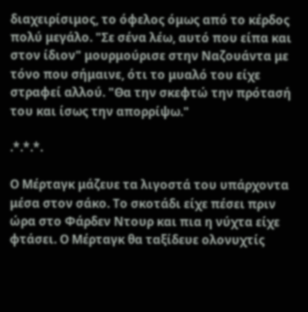διαχειρίσιμος, το όφελος όμως από το κέρδος πολύ μεγάλο. "Σε σένα λέω, αυτό που είπα και στον ίδιον" μουρμούρισε στην Ναζουάντα με τόνο που σήμαινε, ότι το μυαλό του είχε στραφεί αλλού. "Θα την σκεφτώ την πρότασή του και ίσως την απορρίψω."

.*.*.*.

Ο Μέρταγκ μάζευε τα λιγοστά του υπάρχοντα μέσα στον σάκο. Το σκοτάδι είχε πέσει πριν ώρα στο Φάρδεν Ντουρ και πια η νύχτα είχε φτάσει. Ο Μέρταγκ θα ταξίδευε ολονυχτίς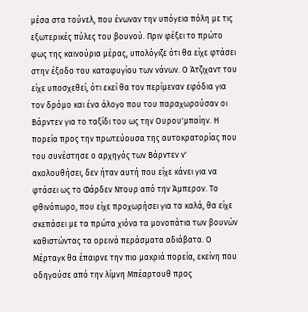μέσα στα τούνελ, που ένωναν την υπόγεια πόλη με τις εξωτερικές πύλες του βουνού. Πριν φέξει το πρώτο φως της καινούρια μέρας, υπολόγιζε ότι θα είχε φτάσει στην έξοδο του καταφυγίου των νάνων. Ο Άτζιχαντ του είχε υποσχεθεί, ότι εκεί θα τον περίμεναν εφόδια για τον δρόμο και ένα άλογο που του παραχωρούσαν οι Βάρντεν για το ταξίδι του ως την Ουρου'μπαίην. Η πορεία προς την πρωτεύουσα της αυτοκρατορίας που του συνέστησε ο αρχηγός των Βάρντεν ν' ακολουθήσει, δεν ήταν αυτή που είχε κάνει για να φτάσει ως το Φάρδεν Ντουρ από την Άμπερον. Το φθινόπωρο, που είχε προχωρήσει για τα καλά, θα είχε σκεπάσει με τα πρώτα χιόνα τα μονοπάτια των βουνών καθιστώντας τα ορεινά περάσματα αδιάβατα. Ο Μέρταγκ θα έπαιρνε την πιο μακριά πορεία, εκείνη που οδηγούσε από την λίμνη Μπέαρτουθ προς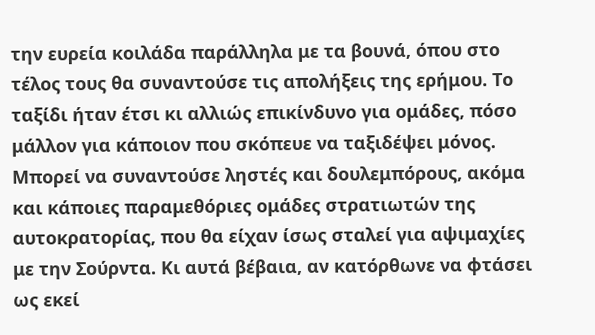την ευρεία κοιλάδα παράλληλα με τα βουνά, όπου στο τέλος τους θα συναντούσε τις απολήξεις της ερήμου. Το ταξίδι ήταν έτσι κι αλλιώς επικίνδυνο για ομάδες, πόσο μάλλον για κάποιον που σκόπευε να ταξιδέψει μόνος. Μπορεί να συναντούσε ληστές και δουλεμπόρους, ακόμα και κάποιες παραμεθόριες ομάδες στρατιωτών της αυτοκρατορίας, που θα είχαν ίσως σταλεί για αψιμαχίες με την Σούρντα. Κι αυτά βέβαια, αν κατόρθωνε να φτάσει ως εκεί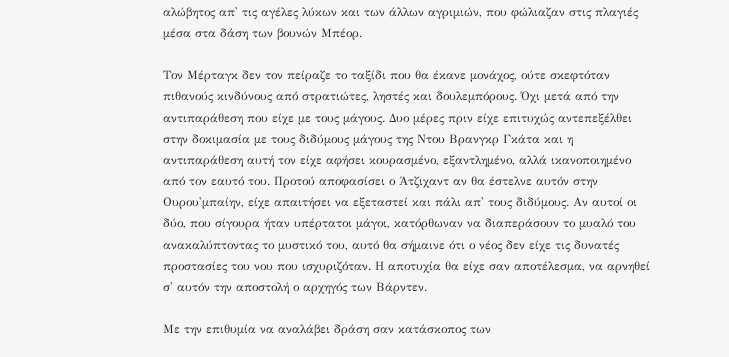αλώβητος απ' τις αγέλες λύκων και των άλλων αγριμιών, που φώλιαζαν στις πλαγιές μέσα στα δάση των βουνών Μπέορ.

Τον Μέρταγκ δεν τον πείραζε το ταξίδι που θα έκανε μονάχος, ούτε σκεφτόταν πιθανούς κινδύνους από στρατιώτες, ληστές και δουλεμπόρους. Όχι μετά από την αντιπαράθεση που είχε με τους μάγους. Δυο μέρες πριν είχε επιτυχώς αντεπεξέλθει στην δοκιμασία με τους διδύμους μάγους της Ντου Βρανγκρ Γκάτα και η αντιπαράθεση αυτή τον είχε αφήσει κουρασμένο, εξαντλημένο, αλλά ικανοποιημένο από τον εαυτό του. Προτού αποφασίσει ο Άτζιχαντ αν θα έστελνε αυτόν στην Ουρου'μπαίην, είχε απαιτήσει να εξεταστεί και πάλι απ' τους διδύμους. Αν αυτοί οι δύο, που σίγουρα ήταν υπέρτατοι μάγοι, κατόρθωναν να διαπεράσουν το μυαλό του ανακαλύπτοντας το μυστικό του, αυτό θα σήμαινε ότι ο νέος δεν είχε τις δυνατές προστασίες του νου που ισχυριζόταν. Η αποτυχία θα είχε σαν αποτέλεσμα, να αρνηθεί σ' αυτόν την αποστολή ο αρχηγός των Βάρντεν.

Με την επιθυμία να αναλάβει δράση σαν κατάσκοπος των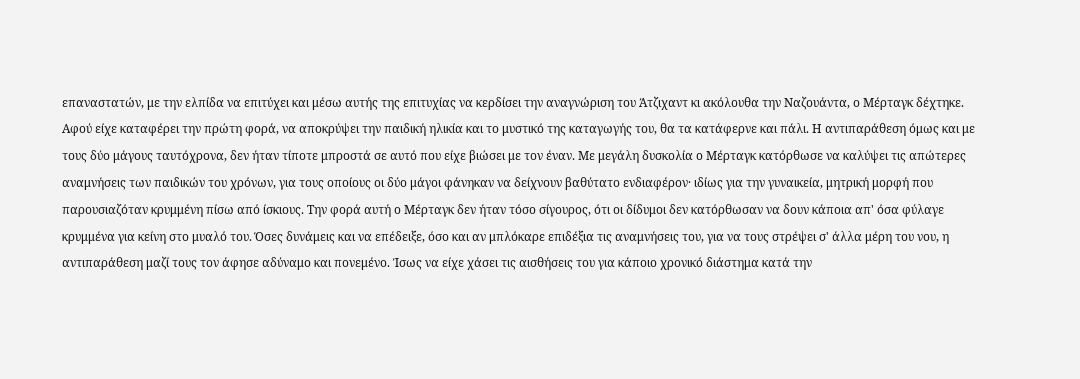επαναστατών, με την ελπίδα να επιτύχει και μέσω αυτής της επιτυχίας να κερδίσει την αναγνώριση του Άτζιχαντ κι ακόλουθα την Ναζουάντα, ο Μέρταγκ δέχτηκε. Αφού είχε καταφέρει την πρώτη φορά, να αποκρύψει την παιδική ηλικία και το μυστικό της καταγωγής του, θα τα κατάφερνε και πάλι. Η αντιπαράθεση όμως και με τους δύο μάγους ταυτόχρονα, δεν ήταν τίποτε μπροστά σε αυτό που είχε βιώσει με τον έναν. Με μεγάλη δυσκολία ο Μέρταγκ κατόρθωσε να καλύψει τις απώτερες αναμνήσεις των παιδικών του χρόνων, για τους οποίους οι δύο μάγοι φάνηκαν να δείχνουν βαθύτατο ενδιαφέρον· ιδίως για την γυναικεία, μητρική μορφή που παρουσιαζόταν κρυμμένη πίσω από ίσκιους. Την φορά αυτή ο Μέρταγκ δεν ήταν τόσο σίγουρος, ότι οι δίδυμοι δεν κατόρθωσαν να δουν κάποια απ' όσα φύλαγε κρυμμένα για κείνη στο μυαλό του. Όσες δυνάμεις και να επέδειξε, όσο και αν μπλόκαρε επιδέξια τις αναμνήσεις του, για να τους στρέψει σ' άλλα μέρη του νου, η αντιπαράθεση μαζί τους τον άφησε αδύναμο και πονεμένο. Ίσως να είχε χάσει τις αισθήσεις του για κάποιο χρονικό διάστημα κατά την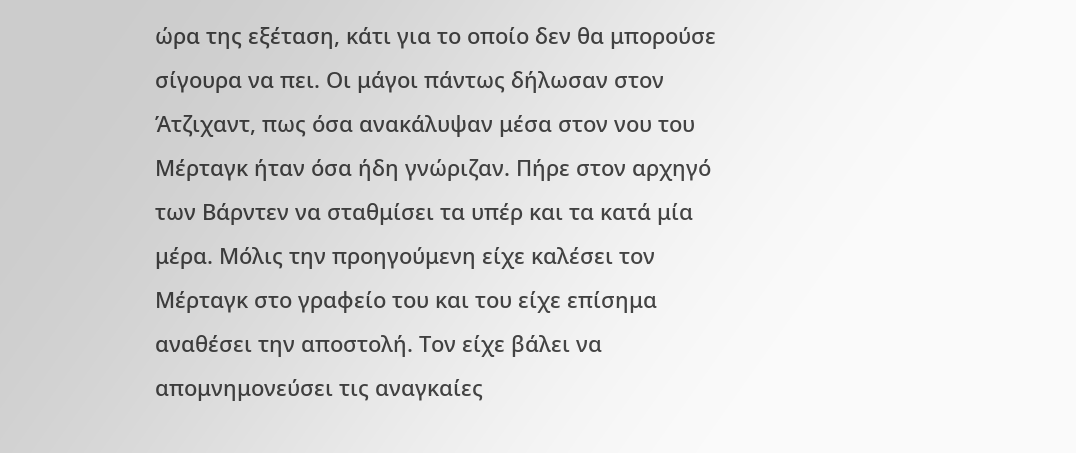ώρα της εξέταση, κάτι για το οποίο δεν θα μπορούσε σίγουρα να πει. Οι μάγοι πάντως δήλωσαν στον Άτζιχαντ, πως όσα ανακάλυψαν μέσα στον νου του Μέρταγκ ήταν όσα ήδη γνώριζαν. Πήρε στον αρχηγό των Βάρντεν να σταθμίσει τα υπέρ και τα κατά μία μέρα. Μόλις την προηγούμενη είχε καλέσει τον Μέρταγκ στο γραφείο του και του είχε επίσημα αναθέσει την αποστολή. Τον είχε βάλει να απομνημονεύσει τις αναγκαίες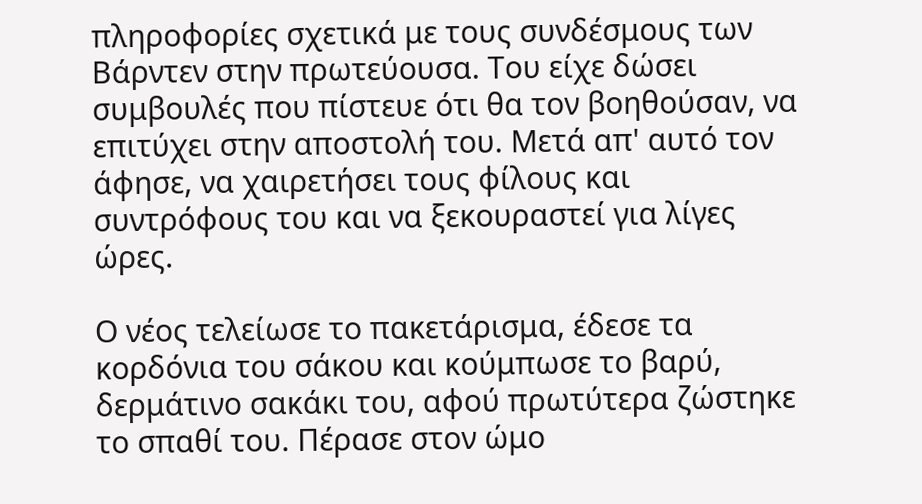πληροφορίες σχετικά με τους συνδέσμους των Βάρντεν στην πρωτεύουσα. Του είχε δώσει συμβουλές που πίστευε ότι θα τον βοηθούσαν, να επιτύχει στην αποστολή του. Μετά απ' αυτό τον άφησε, να χαιρετήσει τους φίλους και συντρόφους του και να ξεκουραστεί για λίγες ώρες.

Ο νέος τελείωσε το πακετάρισμα, έδεσε τα κορδόνια του σάκου και κούμπωσε το βαρύ, δερμάτινο σακάκι του, αφού πρωτύτερα ζώστηκε το σπαθί του. Πέρασε στον ώμο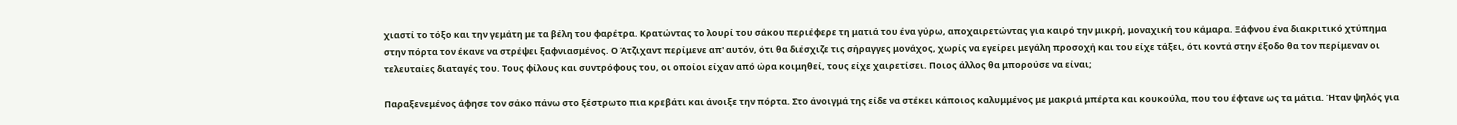χιαστί το τόξο και την γεμάτη με τα βέλη του φαρέτρα. Κρατώντας το λουρί του σάκου περιέφερε τη ματιά του ένα γύρω, αποχαιρετώντας για καιρό την μικρή, μοναχική του κάμαρα. Ξάφνου ένα διακριτικό χτύπημα στην πόρτα τον έκανε να στρέψει ξαφνιασμένος. Ο Άτζιχαντ περίμενε απ' αυτόν, ότι θα διέσχιζε τις σήραγγες μονάχος, χωρίς να εγείρει μεγάλη προσοχή και του είχε τάξει, ότι κοντά στην έξοδο θα τον περίμεναν οι τελευταίες διαταγές του. Τους φίλους και συντρόφους του, οι οποίοι είχαν από ώρα κοιμηθεί, τους είχε χαιρετίσει. Ποιος άλλος θα μπορούσε να είναι;

Παραξενεμένος άφησε τον σάκο πάνω στο ξέστρωτο πια κρεβάτι και άνοιξε την πόρτα. Στο άνοιγμά της είδε να στέκει κάποιος καλυμμένος με μακριά μπέρτα και κουκούλα, που του έφτανε ως τα μάτια. Ήταν ψηλός για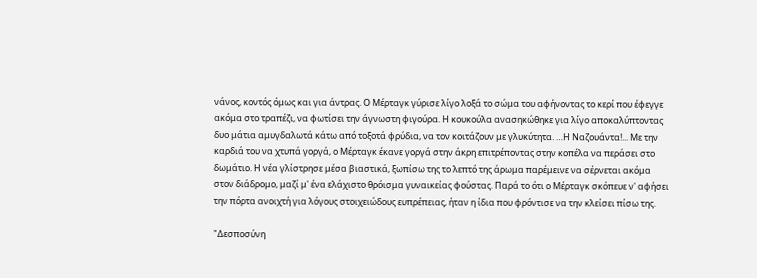νάνος, κοντός όμως και για άντρας. Ο Μέρταγκ γύρισε λίγο λοξά το σώμα του αφήνοντας το κερί που έφεγγε ακόμα στο τραπέζι, να φωτίσει την άγνωστη φιγούρα. Η κουκούλα ανασηκώθηκε για λίγο αποκαλύπτοντας δυο μάτια αμυγδαλωτά κάτω από τοξοτά φρύδια, να τον κοιτάζουν με γλυκύτητα. …Η Ναζουάντα!... Με την καρδιά του να χτυπά γοργά, ο Μέρταγκ έκανε γοργά στην άκρη επιτρέποντας στην κοπέλα να περάσει στο δωμάτιο. Η νέα γλίστρησε μέσα βιαστικά, ξωπίσω της το λεπτό της άρωμα παρέμεινε να σέρνεται ακόμα στον διάδρομο, μαζί μ' ένα ελάχιστο θρόισμα γυναικείας φούστας. Παρά το ότι ο Μέρταγκ σκόπευε ν' αφήσει την πόρτα ανοιχτή για λόγους στοιχειώδους ευπρέπειας, ήταν η ίδια που φρόντισε να την κλείσει πίσω της.

"Δεσποσύνη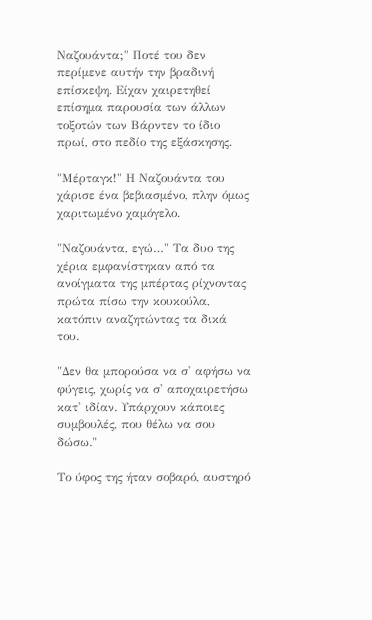Ναζουάντα;" Ποτέ του δεν περίμενε αυτήν την βραδινή επίσκεψη. Είχαν χαιρετηθεί επίσημα παρουσία των άλλων τοξοτών των Βάρντεν το ίδιο πρωί, στο πεδίο της εξάσκησης.

"Μέρταγκ!" Η Ναζουάντα του χάρισε ένα βεβιασμένο, πλην όμως χαριτωμένο χαμόγελο.

"Ναζουάντα, εγώ…" Τα δυο της χέρια εμφανίστηκαν από τα ανοίγματα της μπέρτας ρίχνοντας πρώτα πίσω την κουκούλα, κατόπιν αναζητώντας τα δικά του.

"Δεν θα μπορούσα να σ' αφήσω να φύγεις, χωρίς να σ' αποχαιρετήσω κατ' ιδίαν. Υπάρχουν κάποιες συμβουλές, που θέλω να σου δώσω."

Το ύφος της ήταν σοβαρό, αυστηρό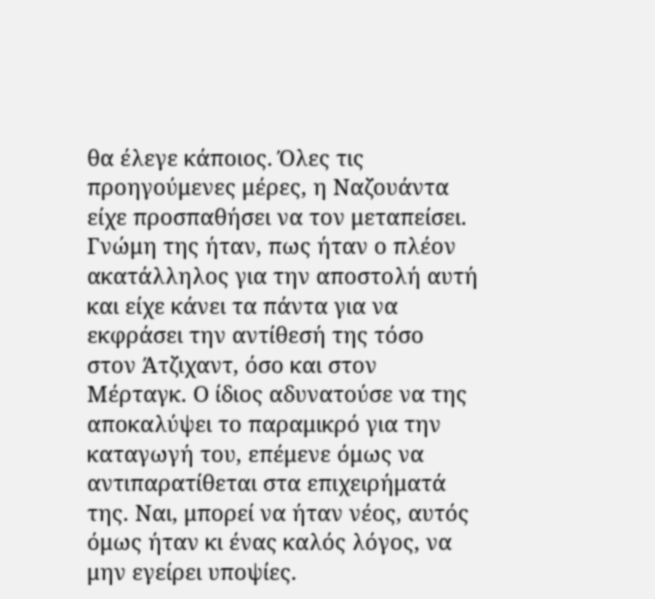θα έλεγε κάποιος. Όλες τις προηγούμενες μέρες, η Ναζουάντα είχε προσπαθήσει να τον μεταπείσει. Γνώμη της ήταν, πως ήταν ο πλέον ακατάλληλος για την αποστολή αυτή και είχε κάνει τα πάντα για να εκφράσει την αντίθεσή της τόσο στον Άτζιχαντ, όσο και στον Μέρταγκ. Ο ίδιος αδυνατούσε να της αποκαλύψει το παραμικρό για την καταγωγή του, επέμενε όμως να αντιπαρατίθεται στα επιχειρήματά της. Ναι, μπορεί να ήταν νέος, αυτός όμως ήταν κι ένας καλός λόγος, να μην εγείρει υποψίες.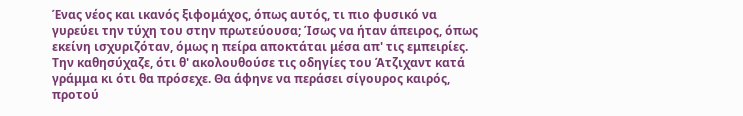Ένας νέος και ικανός ξιφομάχος, όπως αυτός, τι πιο φυσικό να γυρεύει την τύχη του στην πρωτεύουσα; Ίσως να ήταν άπειρος, όπως εκείνη ισχυριζόταν, όμως η πείρα αποκτάται μέσα απ' τις εμπειρίες. Την καθησύχαζε, ότι θ' ακολουθούσε τις οδηγίες του Άτζιχαντ κατά γράμμα κι ότι θα πρόσεχε. Θα άφηνε να περάσει σίγουρος καιρός, προτού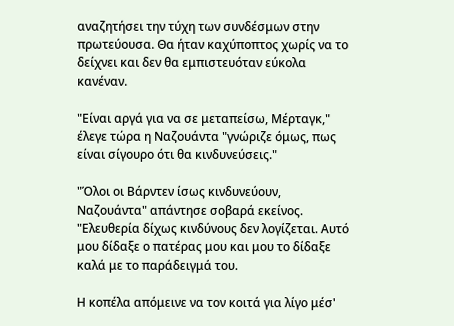αναζητήσει την τύχη των συνδέσμων στην πρωτεύουσα. Θα ήταν καχύποπτος χωρίς να το δείχνει και δεν θα εμπιστευόταν εύκολα κανέναν.

"Είναι αργά για να σε μεταπείσω, Μέρταγκ," έλεγε τώρα η Ναζουάντα "γνώριζε όμως, πως είναι σίγουρο ότι θα κινδυνεύσεις."

"Όλοι οι Βάρντεν ίσως κινδυνεύουν, Ναζουάντα" απάντησε σοβαρά εκείνος. "Ελευθερία δίχως κινδύνους δεν λογίζεται. Αυτό μου δίδαξε ο πατέρας μου και μου το δίδαξε καλά με το παράδειγμά του.

Η κοπέλα απόμεινε να τον κοιτά για λίγο μέσ'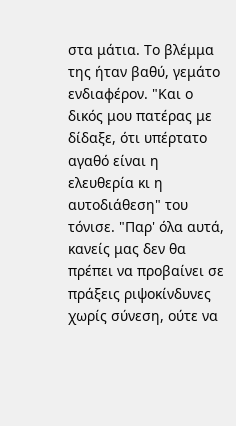στα μάτια. Το βλέμμα της ήταν βαθύ, γεμάτο ενδιαφέρον. "Και ο δικός μου πατέρας με δίδαξε, ότι υπέρτατο αγαθό είναι η ελευθερία κι η αυτοδιάθεση" του τόνισε. "Παρ' όλα αυτά, κανείς μας δεν θα πρέπει να προβαίνει σε πράξεις ριψοκίνδυνες χωρίς σύνεση, ούτε να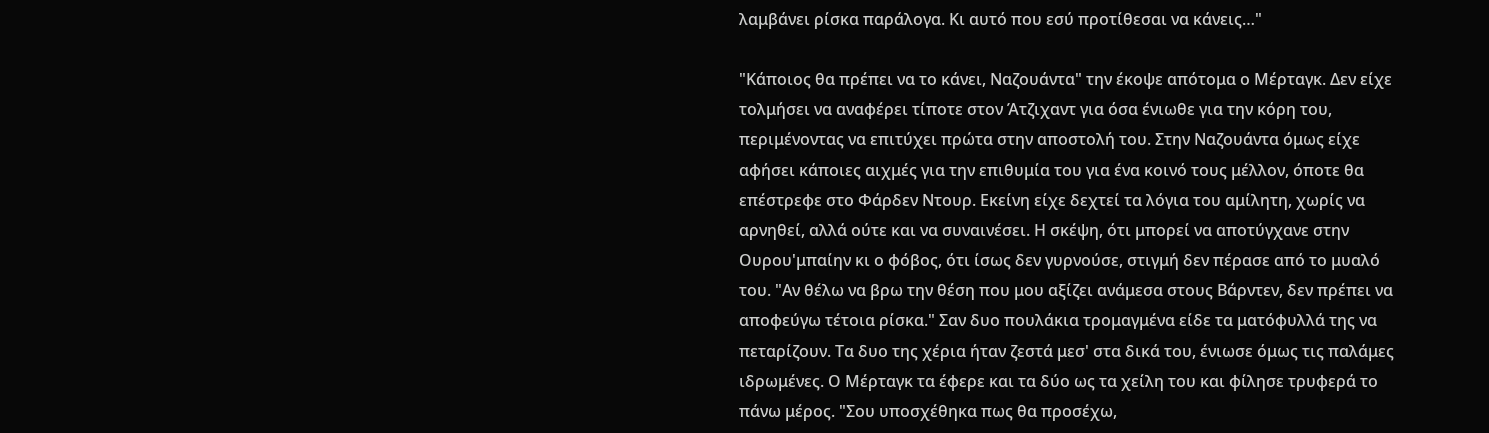λαμβάνει ρίσκα παράλογα. Κι αυτό που εσύ προτίθεσαι να κάνεις…"

"Κάποιος θα πρέπει να το κάνει, Ναζουάντα" την έκοψε απότομα ο Μέρταγκ. Δεν είχε τολμήσει να αναφέρει τίποτε στον Άτζιχαντ για όσα ένιωθε για την κόρη του, περιμένοντας να επιτύχει πρώτα στην αποστολή του. Στην Ναζουάντα όμως είχε αφήσει κάποιες αιχμές για την επιθυμία του για ένα κοινό τους μέλλον, όποτε θα επέστρεφε στο Φάρδεν Ντουρ. Εκείνη είχε δεχτεί τα λόγια του αμίλητη, χωρίς να αρνηθεί, αλλά ούτε και να συναινέσει. Η σκέψη, ότι μπορεί να αποτύγχανε στην Ουρου'μπαίην κι ο φόβος, ότι ίσως δεν γυρνούσε, στιγμή δεν πέρασε από το μυαλό του. "Αν θέλω να βρω την θέση που μου αξίζει ανάμεσα στους Βάρντεν, δεν πρέπει να αποφεύγω τέτοια ρίσκα." Σαν δυο πουλάκια τρομαγμένα είδε τα ματόφυλλά της να πεταρίζουν. Τα δυο της χέρια ήταν ζεστά μεσ' στα δικά του, ένιωσε όμως τις παλάμες ιδρωμένες. Ο Μέρταγκ τα έφερε και τα δύο ως τα χείλη του και φίλησε τρυφερά το πάνω μέρος. "Σου υποσχέθηκα πως θα προσέχω,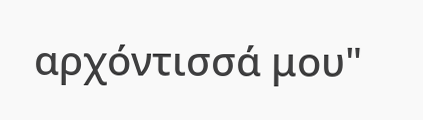αρχόντισσά μου"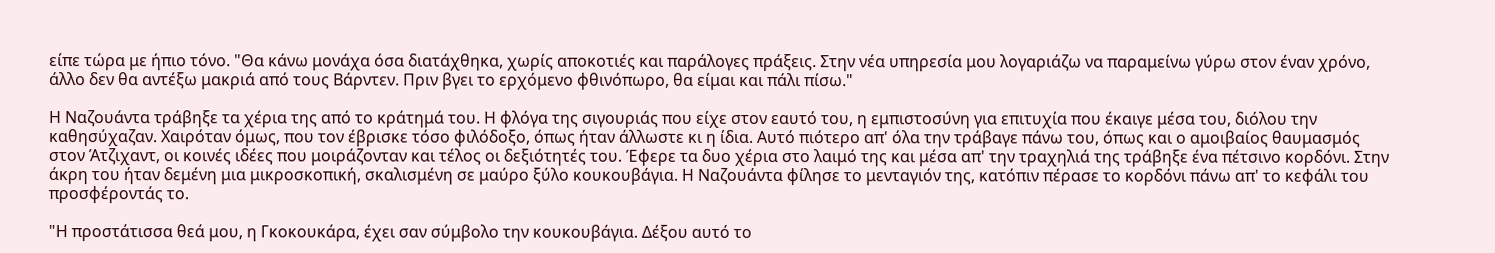είπε τώρα με ήπιο τόνο. "Θα κάνω μονάχα όσα διατάχθηκα, χωρίς αποκοτιές και παράλογες πράξεις. Στην νέα υπηρεσία μου λογαριάζω να παραμείνω γύρω στον έναν χρόνο, άλλο δεν θα αντέξω μακριά από τους Βάρντεν. Πριν βγει το ερχόμενο φθινόπωρο, θα είμαι και πάλι πίσω."

Η Ναζουάντα τράβηξε τα χέρια της από το κράτημά του. Η φλόγα της σιγουριάς που είχε στον εαυτό του, η εμπιστοσύνη για επιτυχία που έκαιγε μέσα του, διόλου την καθησύχαζαν. Χαιρόταν όμως, που τον έβρισκε τόσο φιλόδοξο, όπως ήταν άλλωστε κι η ίδια. Αυτό πιότερο απ' όλα την τράβαγε πάνω του, όπως και ο αμοιβαίος θαυμασμός στον Άτζιχαντ, οι κοινές ιδέες που μοιράζονταν και τέλος οι δεξιότητές του. Έφερε τα δυο χέρια στο λαιμό της και μέσα απ' την τραχηλιά της τράβηξε ένα πέτσινο κορδόνι. Στην άκρη του ήταν δεμένη μια μικροσκοπική, σκαλισμένη σε μαύρο ξύλο κουκουβάγια. Η Ναζουάντα φίλησε το μενταγιόν της, κατόπιν πέρασε το κορδόνι πάνω απ' το κεφάλι του προσφέροντάς το.

"Η προστάτισσα θεά μου, η Γκοκουκάρα, έχει σαν σύμβολο την κουκουβάγια. Δέξου αυτό το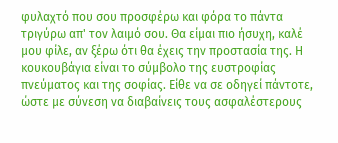φυλαχτό που σου προσφέρω και φόρα το πάντα τριγύρω απ' τον λαιμό σου. Θα είμαι πιο ήσυχη, καλέ μου φίλε, αν ξέρω ότι θα έχεις την προστασία της. Η κουκουβάγια είναι το σύμβολο της ευστροφίας πνεύματος και της σοφίας. Είθε να σε οδηγεί πάντοτε, ώστε με σύνεση να διαβαίνεις τους ασφαλέστερους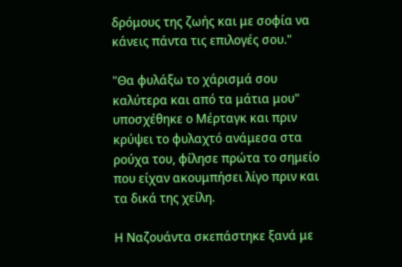δρόμους της ζωής και με σοφία να κάνεις πάντα τις επιλογές σου."

"Θα φυλάξω το χάρισμά σου καλύτερα και από τα μάτια μου" υποσχέθηκε ο Μέρταγκ και πριν κρύψει το φυλαχτό ανάμεσα στα ρούχα του, φίλησε πρώτα το σημείο που είχαν ακουμπήσει λίγο πριν και τα δικά της χείλη.

Η Ναζουάντα σκεπάστηκε ξανά με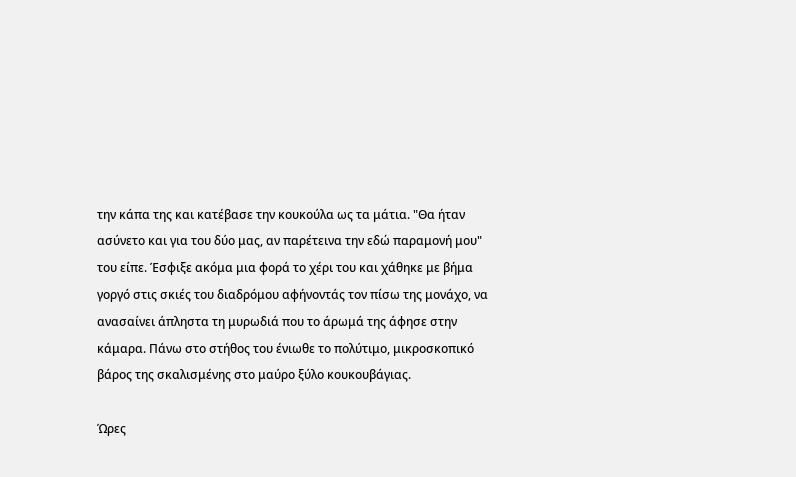την κάπα της και κατέβασε την κουκούλα ως τα μάτια. "Θα ήταν ασύνετο και για του δύο μας, αν παρέτεινα την εδώ παραμονή μου" του είπε. Έσφιξε ακόμα μια φορά το χέρι του και χάθηκε με βήμα γοργό στις σκιές του διαδρόμου αφήνοντάς τον πίσω της μονάχο, να ανασαίνει άπληστα τη μυρωδιά που το άρωμά της άφησε στην κάμαρα. Πάνω στο στήθος του ένιωθε το πολύτιμο, μικροσκοπικό βάρος της σκαλισμένης στο μαύρο ξύλο κουκουβάγιας.

Ώρες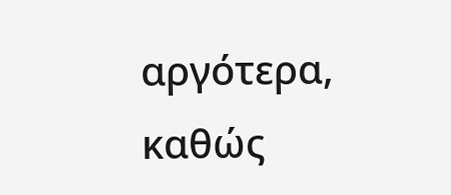αργότερα, καθώς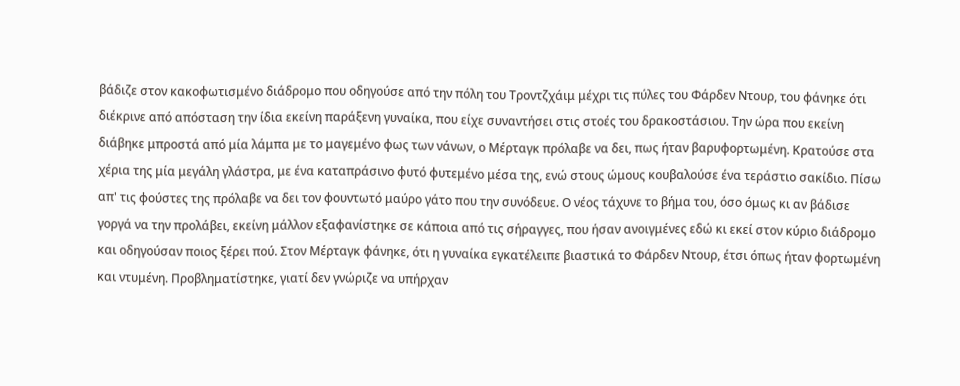βάδιζε στον κακοφωτισμένο διάδρομο που οδηγούσε από την πόλη του Τροντζχάιμ μέχρι τις πύλες του Φάρδεν Ντουρ, του φάνηκε ότι διέκρινε από απόσταση την ίδια εκείνη παράξενη γυναίκα, που είχε συναντήσει στις στοές του δρακοστάσιου. Την ώρα που εκείνη διάβηκε μπροστά από μία λάμπα με το μαγεμένο φως των νάνων, ο Μέρταγκ πρόλαβε να δει, πως ήταν βαρυφορτωμένη. Κρατούσε στα χέρια της μία μεγάλη γλάστρα, με ένα καταπράσινο φυτό φυτεμένο μέσα της, ενώ στους ώμους κουβαλούσε ένα τεράστιο σακίδιο. Πίσω απ' τις φούστες της πρόλαβε να δει τον φουντωτό μαύρο γάτο που την συνόδευε. Ο νέος τάχυνε το βήμα του, όσο όμως κι αν βάδισε γοργά να την προλάβει, εκείνη μάλλον εξαφανίστηκε σε κάποια από τις σήραγγες, που ήσαν ανοιγμένες εδώ κι εκεί στον κύριο διάδρομο και οδηγούσαν ποιος ξέρει πού. Στον Μέρταγκ φάνηκε, ότι η γυναίκα εγκατέλειπε βιαστικά το Φάρδεν Ντουρ, έτσι όπως ήταν φορτωμένη και ντυμένη. Προβληματίστηκε, γιατί δεν γνώριζε να υπήρχαν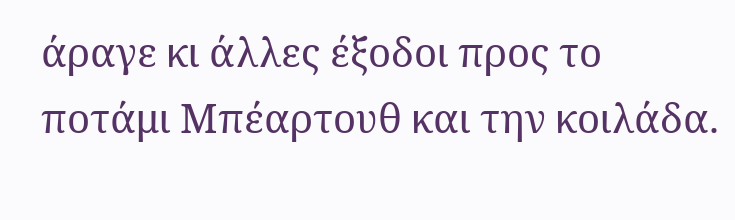άραγε κι άλλες έξοδοι προς το ποτάμι Μπέαρτουθ και την κοιλάδα.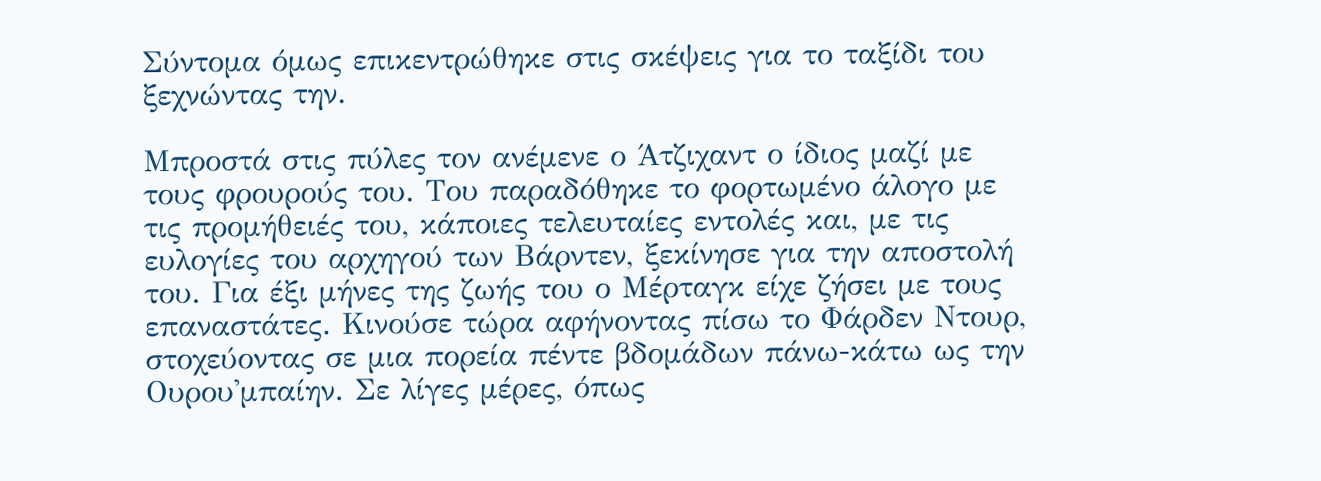Σύντομα όμως επικεντρώθηκε στις σκέψεις για το ταξίδι του ξεχνώντας την.

Μπροστά στις πύλες τον ανέμενε ο Άτζιχαντ ο ίδιος μαζί με τους φρουρούς του. Του παραδόθηκε το φορτωμένο άλογο με τις προμήθειές του, κάποιες τελευταίες εντολές και, με τις ευλογίες του αρχηγού των Βάρντεν, ξεκίνησε για την αποστολή του. Για έξι μήνες της ζωής του ο Μέρταγκ είχε ζήσει με τους επαναστάτες. Κινούσε τώρα αφήνοντας πίσω το Φάρδεν Ντουρ, στοχεύοντας σε μια πορεία πέντε βδομάδων πάνω-κάτω ως την Ουρου'μπαίην. Σε λίγες μέρες, όπως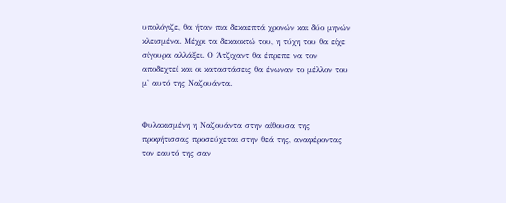υπολόγιζε, θα ήταν πια δεκαεπτά χρονών και δύο μηνών κλεισμένα. Μέχρι τα δεκαοκτώ του, η τύχη του θα είχε σίγουρα αλλάξει. Ο Άτζιχαντ θα έπρεπε να τον αποδεχτεί και οι καταστάσεις θα ένωναν το μέλλον του μ' αυτό της Ναζουάντα.


Φυλακισμένη η Ναζουάντα στην αίθουσα της προφήτισσας προσεύχεται στην θεά της, αναφέροντας τον εαυτό της σαν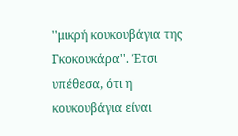''μικρή κουκουβάγια της Γκοκουκάρα''. Έτσι υπέθεσα, ότι η κουκουβάγια είναι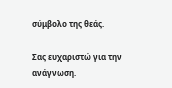σύμβολο της θεάς.

Σας ευχαριστώ για την ανάγνωση.